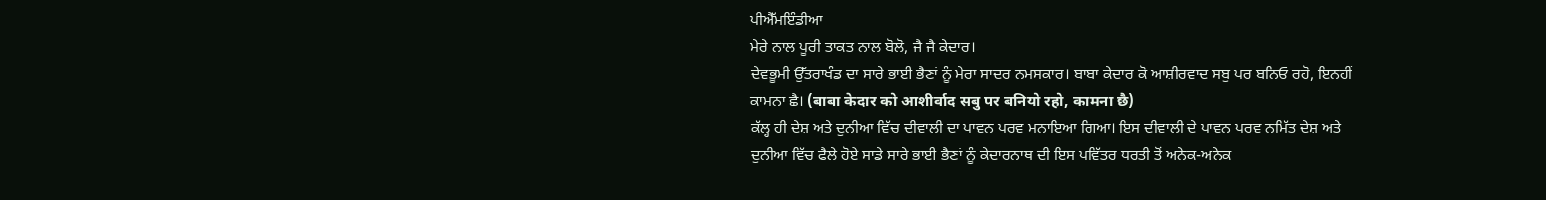ਪੀਐੱਮਇੰਡੀਆ
ਮੇਰੇ ਨਾਲ ਪੂਰੀ ਤਾਕਤ ਨਾਲ ਬੋਲੋ, ਜੈ ਜੈ ਕੇਦਾਰ।
ਦੇਵਭੂਮੀ ਉੱਤਰਾਖੰਡ ਦਾ ਸਾਰੇ ਭਾਈ ਭੈਣਾਂ ਨੂੰ ਮੇਰਾ ਸਾਦਰ ਨਮਸਕਾਰ। ਬਾਬਾ ਕੇਦਾਰ ਕੋ ਆਸ਼ੀਰਵਾਦ ਸਬੁ ਪਰ ਬਨਿਓ ਰਹੋ, ਇਨਹੀਂ ਕਾਮਨਾ ਛੈ। (बाबा केदार को आशीर्वाद सबु पर बनियो रहो, कामना छै)
ਕੱਲ੍ਹ ਹੀ ਦੇਸ਼ ਅਤੇ ਦੁਨੀਆ ਵਿੱਚ ਦੀਵਾਲੀ ਦਾ ਪਾਵਨ ਪਰਵ ਮਨਾਇਆ ਗਿਆ। ਇਸ ਦੀਵਾਲੀ ਦੇ ਪਾਵਨ ਪਰਵ ਨਮਿੱਤ ਦੇਸ਼ ਅਤੇ ਦੁਨੀਆ ਵਿੱਚ ਫੈਲੇ ਹੋਏ ਸਾਡੇ ਸਾਰੇ ਭਾਈ ਭੈਣਾਂ ਨੂੰ ਕੇਦਾਰਨਾਥ ਦੀ ਇਸ ਪਵਿੱਤਰ ਧਰਤੀ ਤੋਂ ਅਨੇਕ-ਅਨੇਕ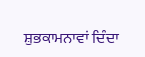ਸ਼ੁਭਕਾਮਨਾਵਾਂ ਦਿੰਦਾ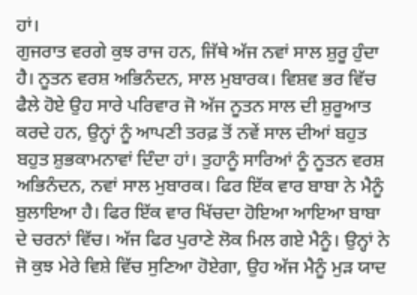ਹਾਂ।
ਗੁਜਰਾਤ ਵਰਗੇ ਕੁਝ ਰਾਜ ਹਨ, ਜਿੱਥੇ ਅੱਜ ਨਵਾਂ ਸਾਲ ਸ਼ੁਰੂ ਹੁੰਦਾ ਹੈ। ਨੂਤਨ ਵਰਸ਼ ਅਭਿਨੰਦਨ, ਸਾਲ ਮੁਬਾਰਕ। ਵਿਸ਼ਵ ਭਰ ਵਿੱਚ ਫੈਲੇ ਹੋਏ ਉਹ ਸਾਰੇ ਪਰਿਵਾਰ ਜੋ ਅੱਜ ਨੂਤਨ ਸਾਲ ਦੀ ਸ਼ੁਰੂਆਤ ਕਰਦੇ ਹਨ, ਉਨ੍ਹਾਂ ਨੂੰ ਆਪਣੀ ਤਰਫ਼ ਤੋਂ ਨਵੇਂ ਸਾਲ ਦੀਆਂ ਬਹੁਤ ਬਹੁਤ ਸ਼ੁਭਕਾਮਨਾਵਾਂ ਦਿੰਦਾ ਹਾਂ। ਤੁਹਾਨੂੰ ਸਾਰਿਆਂ ਨੂੰ ਨੂਤਨ ਵਰਸ਼ ਅਭਿਨੰਦਨ, ਨਵਾਂ ਸਾਲ ਮੁਬਾਰਕ। ਫਿਰ ਇੱਕ ਵਾਰ ਬਾਬਾ ਨੇ ਮੈਨੂੰ ਬੁਲਾਇਆ ਹੈ। ਫਿਰ ਇੱਕ ਵਾਰ ਖਿੱਚਦਾ ਹੋਇਆ ਆਇਆ ਬਾਬਾ ਦੇ ਚਰਨਾਂ ਵਿੱਚ। ਅੱਜ ਫਿਰ ਪੁਰਾਣੇ ਲੋਕ ਮਿਲ ਗਏ ਮੈਨੂੰ। ਉਨ੍ਹਾਂ ਨੇ ਜੋ ਕੁਝ ਮੇਰੇ ਵਿਸ਼ੇ ਵਿੱਚ ਸੁਣਿਆ ਹੋਏਗਾ, ਉਹ ਅੱਜ ਮੈਨੂੰ ਮੁੜ ਯਾਦ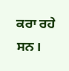ਕਰਾ ਰਹੇ ਸਨ।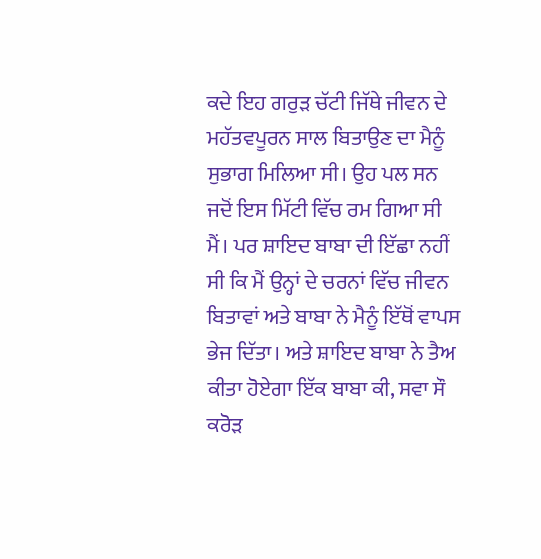ਕਦੇ ਇਹ ਗਰੁੜ ਚੱਟੀ ਜਿੱਥੇ ਜੀਵਨ ਦੇ ਮਹੱਤਵਪੂਰਨ ਸਾਲ ਬਿਤਾਉਣ ਦਾ ਮੈਨੂੰ ਸੁਭਾਗ ਮਿਲਿਆ ਸੀ। ਉਹ ਪਲ ਸਨ ਜਦੋਂ ਇਸ ਮਿੱਟੀ ਵਿੱਚ ਰਮ ਗਿਆ ਸੀ ਮੈਂ। ਪਰ ਸ਼ਾਇਦ ਬਾਬਾ ਦੀ ਇੱਛਾ ਨਹੀਂ ਸੀ ਕਿ ਮੈਂ ਉਨ੍ਹਾਂ ਦੇ ਚਰਨਾਂ ਵਿੱਚ ਜੀਵਨ ਬਿਤਾਵਾਂ ਅਤੇ ਬਾਬਾ ਨੇ ਮੈਨੂੰ ਇੱਥੋਂ ਵਾਪਸ ਭੇਜ ਦਿੱਤਾ। ਅਤੇ ਸ਼ਾਇਦ ਬਾਬਾ ਨੇ ਤੈਅ ਕੀਤਾ ਹੋਏਗਾ ਇੱਕ ਬਾਬਾ ਕੀ, ਸਵਾ ਸੌ ਕਰੋੜ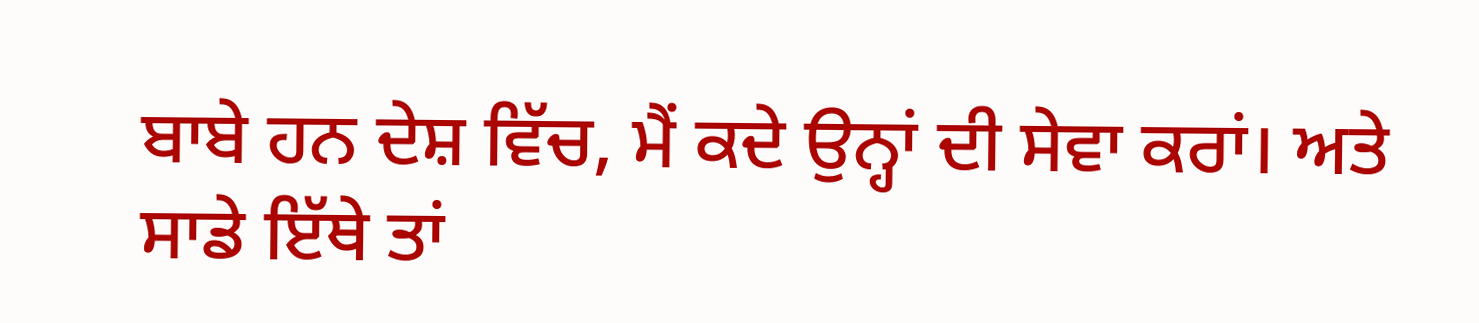ਬਾਬੇ ਹਨ ਦੇਸ਼ ਵਿੱਚ, ਮੈਂ ਕਦੇ ਉਨ੍ਹਾਂ ਦੀ ਸੇਵਾ ਕਰਾਂ। ਅਤੇ ਸਾਡੇ ਇੱਥੇ ਤਾਂ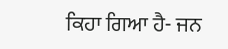ਕਿਹਾ ਗਿਆ ਹੈ- ਜਨ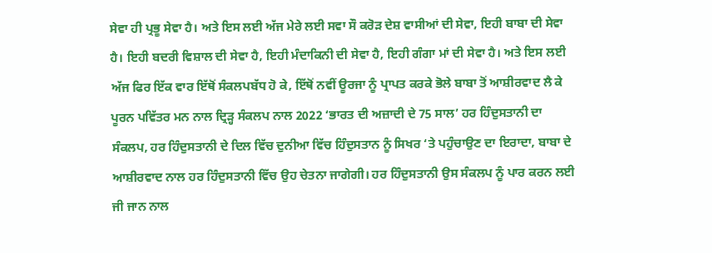ਸੇਵਾ ਹੀ ਪ੍ਰਭੂ ਸੇਵਾ ਹੈ। ਅਤੇ ਇਸ ਲਈ ਅੱਜ ਮੇਰੇ ਲਈ ਸਵਾ ਸੌ ਕਰੋੜ ਦੇਸ਼ ਵਾਸੀਆਂ ਦੀ ਸੇਵਾ, ਇਹੀ ਬਾਬਾ ਦੀ ਸੇਵਾ ਹੈ। ਇਹੀ ਬਦਰੀ ਵਿਸ਼ਾਲ ਦੀ ਸੇਵਾ ਹੈ, ਇਹੀ ਮੰਦਾਕਿਨੀ ਦੀ ਸੇਵਾ ਹੈ, ਇਹੀ ਗੰਗਾ ਮਾਂ ਦੀ ਸੇਵਾ ਹੈ। ਅਤੇ ਇਸ ਲਈ ਅੱਜ ਫਿਰ ਇੱਕ ਵਾਰ ਇੱਥੋਂ ਸੰਕਲਪਬੱਧ ਹੋ ਕੇ, ਇੱਥੋਂ ਨਵੀਂ ਊਰਜਾ ਨੂੰ ਪ੍ਰਾਪਤ ਕਰਕੇ ਭੋਲੇ ਬਾਬਾ ਤੋਂ ਆਸ਼ੀਰਵਾਦ ਲੈ ਕੇ ਪੂਰਨ ਪਵਿੱਤਰ ਮਨ ਨਾਲ ਦ੍ਰਿੜ੍ਹ ਸੰਕਲਪ ਨਾਲ 2022 ‘ਭਾਰਤ ਦੀ ਅਜ਼ਾਦੀ ਦੇ 75 ਸਾਲ’ ਹਰ ਹਿੰਦੁਸਤਾਨੀ ਦਾ ਸੰਕਲਪ, ਹਰ ਹਿੰਦੁਸਤਾਨੀ ਦੇ ਦਿਲ ਵਿੱਚ ਦੁਨੀਆ ਵਿੱਚ ਹਿੰਦੁਸਤਾਨ ਨੂੰ ਸਿਖਰ ‘ਤੇ ਪਹੁੰਚਾਉਣ ਦਾ ਇਰਾਦਾ, ਬਾਬਾ ਦੇ ਆਸ਼ੀਰਵਾਦ ਨਾਲ ਹਰ ਹਿੰਦੁਸਤਾਨੀ ਵਿੱਚ ਉਹ ਚੇਤਨਾ ਜਾਗੇਗੀ। ਹਰ ਹਿੰਦੁਸਤਾਨੀ ਉਸ ਸੰਕਲਪ ਨੂੰ ਪਾਰ ਕਰਨ ਲਈ ਜੀ ਜਾਨ ਨਾਲ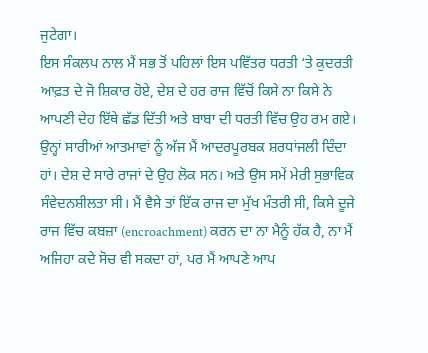ਜੁਟੇਗਾ।
ਇਸ ਸੰਕਲਪ ਨਾਲ ਮੈਂ ਸਭ ਤੋਂ ਪਹਿਲਾਂ ਇਸ ਪਵਿੱਤਰ ਧਰਤੀ ‘ਤੇ ਕੁਦਰਤੀ ਆਫ਼ਤ ਦੇ ਜੋ ਸ਼ਿਕਾਰ ਹੋਏ, ਦੇਸ਼ ਦੇ ਹਰ ਰਾਜ ਵਿੱਚੋਂ ਕਿਸੇ ਨਾ ਕਿਸੇ ਨੇ ਆਪਣੀ ਦੇਹ ਇੱਥੇ ਛੱਡ ਦਿੱਤੀ ਅਤੇ ਬਾਬਾ ਦੀ ਧਰਤੀ ਵਿੱਚ ਉਹ ਰਮ ਗਏ। ਉਨ੍ਹਾਂ ਸਾਰੀਆਂ ਆਤਮਾਵਾਂ ਨੂੰ ਅੱਜ ਮੈਂ ਆਦਰਪੂਰਬਕ ਸ਼ਰਧਾਂਜਲੀ ਦਿੰਦਾ ਹਾਂ। ਦੇਸ਼ ਦੇ ਸਾਰੇ ਰਾਜਾਂ ਦੇ ਉਹ ਲੋਕ ਸਨ। ਅਤੇ ਉਸ ਸਮੇਂ ਮੇਰੀ ਸੁਭਾਵਿਕ ਸੰਵੇਦਨਸ਼ੀਲਤਾ ਸੀ। ਮੈਂ ਵੈਸੇ ਤਾਂ ਇੱਕ ਰਾਜ ਦਾ ਮੁੱਖ ਮੰਤਰੀ ਸੀ, ਕਿਸੇ ਦੂਜੇ ਰਾਜ ਵਿੱਚ ਕਬਜ਼ਾ (encroachment) ਕਰਨ ਦਾ ਨਾ ਮੈਨੂੰ ਹੱਕ ਹੈ, ਨਾ ਮੈਂ ਅਜਿਹਾ ਕਦੇ ਸੋਚ ਵੀ ਸਕਦਾ ਹਾਂ, ਪਰ ਮੈਂ ਆਪਣੇ ਆਪ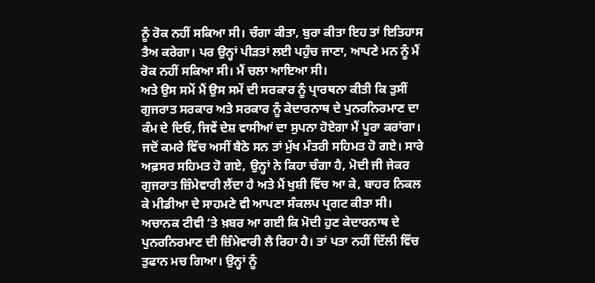ਨੂੰ ਰੋਕ ਨਹੀਂ ਸਕਿਆ ਸੀ। ਚੰਗਾ ਕੀਤਾ, ਬੁਰਾ ਕੀਤਾ ਇਹ ਤਾਂ ਇਤਿਹਾਸ ਤੈਅ ਕਰੇਗਾ। ਪਰ ਉਨ੍ਹਾਂ ਪੀੜਤਾਂ ਲਈ ਪਹੁੰਚ ਜਾਣਾ, ਆਪਣੇ ਮਨ ਨੂੰ ਮੈਂ ਰੋਕ ਨਹੀਂ ਸਕਿਆ ਸੀ। ਮੈਂ ਚਲਾ ਆਇਆ ਸੀ।
ਅਤੇ ਉਸ ਸਮੇਂ ਮੈਂ ਉਸ ਸਮੇਂ ਦੀ ਸਰਕਾਰ ਨੂੰ ਪ੍ਰਾਰਥਨਾ ਕੀਤੀ ਕਿ ਤੁਸੀਂ ਗੁਜਰਾਤ ਸਰਕਾਰ ਅਤੇ ਸਰਕਾਰ ਨੂੰ ਕੇਦਾਰਨਾਥ ਦੇ ਪੁਨਰਨਿਰਮਾਣ ਦਾ ਕੰਮ ਦੇ ਦਿਓ, ਜਿਵੇਂ ਦੇਸ਼ ਵਾਸੀਆਂ ਦਾ ਸੁਪਨਾ ਹੋਏਗਾ ਮੈਂ ਪੂਰਾ ਕਰਾਂਗਾ। ਜਦੋਂ ਕਮਰੇ ਵਿੱਚ ਅਸੀਂ ਬੈਠੇ ਸਨ ਤਾਂ ਮੁੱਖ ਮੰਤਰੀ ਸਹਿਮਤ ਹੋ ਗਏ। ਸਾਰੇ ਅਫ਼ਸਰ ਸਹਿਮਤ ਹੋ ਗਏ, ਉਨ੍ਹਾਂ ਨੇ ਕਿਹਾ ਚੰਗਾ ਹੈ, ਮੋਦੀ ਜੀ ਜੇਕਰ ਗੁਜਰਾਤ ਜ਼ਿੰਮੇਵਾਰੀ ਲੈਂਦਾ ਹੈ ਅਤੇ ਮੈਂ ਖੁਸ਼ੀ ਵਿੱਚ ਆ ਕੇ, ਬਾਹਰ ਨਿਕਲ ਕੇ ਮੀਡੀਆ ਦੇ ਸਾਹਮਣੇ ਵੀ ਆਪਣਾ ਸੰਕਲਪ ਪ੍ਰਗਟ ਕੀਤਾ ਸੀ। ਅਚਾਨਕ ਟੀਵੀ ‘ਤੇ ਖ਼ਬਰ ਆ ਗਈ ਕਿ ਮੋਦੀ ਹੁਣ ਕੇਦਾਰਨਾਥ ਦੇ ਪੁਨਰਨਿਰਮਾਣ ਦੀ ਜ਼ਿੰਮੇਵਾਰੀ ਲੈ ਰਿਹਾ ਹੈ। ਤਾਂ ਪਤਾ ਨਹੀਂ ਦਿੱਲੀ ਵਿੱਚ ਤੁਫਾਨ ਮਚ ਗਿਆ। ਉਨ੍ਹਾਂ ਨੂੰ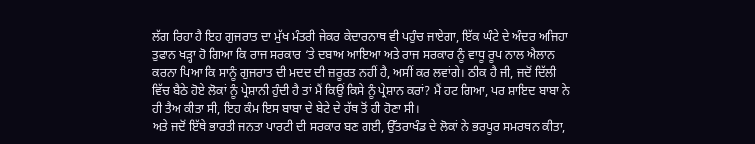ਲੱਗ ਰਿਹਾ ਹੈ ਇਹ ਗੁਜਰਾਤ ਦਾ ਮੁੱਖ ਮੰਤਰੀ ਜੇਕਰ ਕੇਦਾਰਨਾਥ ਵੀ ਪਹੁੰਚ ਜਾਏਗਾ, ਇੱਕ ਘੰਟੇ ਦੇ ਅੰਦਰ ਅਜਿਹਾ ਤੁਫਾਨ ਖੜ੍ਹਾ ਹੋ ਗਿਆ ਕਿ ਰਾਜ ਸਰਕਾਰ ‘ਤੇ ਦਬਾਅ ਆਇਆ ਅਤੇ ਰਾਜ ਸਰਕਾਰ ਨੂੰ ਵਾਧੂ ਰੂਪ ਨਾਲ ਐਲਾਨ ਕਰਨਾ ਪਿਆ ਕਿ ਸਾਨੂੰ ਗੁਜਰਾਤ ਦੀ ਮਦਦ ਦੀ ਜ਼ਰੂਰਤ ਨਹੀਂ ਹੈ, ਅਸੀਂ ਕਰ ਲਵਾਂਗੇ। ਠੀਕ ਹੈ ਜੀ, ਜਦੋਂ ਦਿੱਲੀ ਵਿੱਚ ਬੈਠੇ ਹੋਏ ਲੋਕਾਂ ਨੂੰ ਪ੍ਰੇਸ਼ਾਨੀ ਹੁੰਦੀ ਹੈ ਤਾਂ ਮੈਂ ਕਿਉਂ ਕਿਸੇ ਨੂੰ ਪ੍ਰੇਸ਼ਾਨ ਕਰਾਂ? ਮੈਂ ਹਟ ਗਿਆ, ਪਰ ਸ਼ਾਇਦ ਬਾਬਾ ਨੇ ਹੀ ਤੈਅ ਕੀਤਾ ਸੀ, ਇਹ ਕੰਮ ਇਸ ਬਾਬਾ ਦੇ ਬੇਟੇ ਦੇ ਹੱਥ ਤੋਂ ਹੀ ਹੋਣਾ ਸੀ।
ਅਤੇ ਜਦੋਂ ਇੱਥੇ ਭਾਰਤੀ ਜਨਤਾ ਪਾਰਟੀ ਦੀ ਸਰਕਾਰ ਬਣ ਗਈ, ਉੱਤਰਾਖੰਡ ਦੇ ਲੋਕਾਂ ਨੇ ਭਰਪੂਰ ਸਮਰਥਨ ਕੀਤਾ,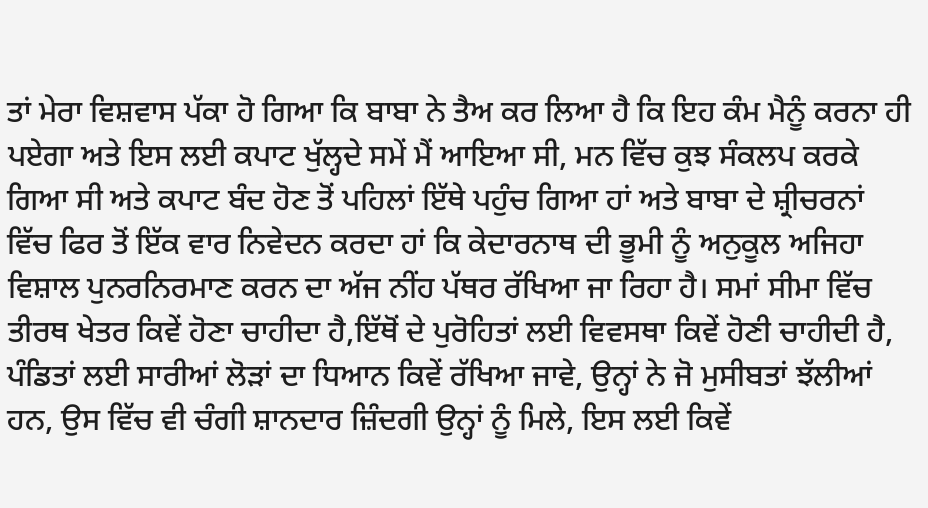ਤਾਂ ਮੇਰਾ ਵਿਸ਼ਵਾਸ ਪੱਕਾ ਹੋ ਗਿਆ ਕਿ ਬਾਬਾ ਨੇ ਤੈਅ ਕਰ ਲਿਆ ਹੈ ਕਿ ਇਹ ਕੰਮ ਮੈਨੂੰ ਕਰਨਾ ਹੀ ਪਏਗਾ ਅਤੇ ਇਸ ਲਈ ਕਪਾਟ ਖੁੱਲ੍ਹਦੇ ਸਮੇਂ ਮੈਂ ਆਇਆ ਸੀ, ਮਨ ਵਿੱਚ ਕੁਝ ਸੰਕਲਪ ਕਰਕੇ ਗਿਆ ਸੀ ਅਤੇ ਕਪਾਟ ਬੰਦ ਹੋਣ ਤੋਂ ਪਹਿਲਾਂ ਇੱਥੇ ਪਹੁੰਚ ਗਿਆ ਹਾਂ ਅਤੇ ਬਾਬਾ ਦੇ ਸ਼੍ਰੀਚਰਨਾਂ ਵਿੱਚ ਫਿਰ ਤੋਂ ਇੱਕ ਵਾਰ ਨਿਵੇਦਨ ਕਰਦਾ ਹਾਂ ਕਿ ਕੇਦਾਰਨਾਥ ਦੀ ਭੂਮੀ ਨੂੰ ਅਨੁਕੂਲ ਅਜਿਹਾ ਵਿਸ਼ਾਲ ਪੁਨਰਨਿਰਮਾਣ ਕਰਨ ਦਾ ਅੱਜ ਨੀਂਹ ਪੱਥਰ ਰੱਖਿਆ ਜਾ ਰਿਹਾ ਹੈ। ਸਮਾਂ ਸੀਮਾ ਵਿੱਚ ਤੀਰਥ ਖੇਤਰ ਕਿਵੇਂ ਹੋਣਾ ਚਾਹੀਦਾ ਹੈ,ਇੱਥੋਂ ਦੇ ਪੁਰੋਹਿਤਾਂ ਲਈ ਵਿਵਸਥਾ ਕਿਵੇਂ ਹੋਣੀ ਚਾਹੀਦੀ ਹੈ, ਪੰਡਿਤਾਂ ਲਈ ਸਾਰੀਆਂ ਲੋੜਾਂ ਦਾ ਧਿਆਨ ਕਿਵੇਂ ਰੱਖਿਆ ਜਾਵੇ, ਉਨ੍ਹਾਂ ਨੇ ਜੋ ਮੁਸੀਬਤਾਂ ਝੱਲੀਆਂ ਹਨ, ਉਸ ਵਿੱਚ ਵੀ ਚੰਗੀ ਸ਼ਾਨਦਾਰ ਜ਼ਿੰਦਗੀ ਉਨ੍ਹਾਂ ਨੂੰ ਮਿਲੇ, ਇਸ ਲਈ ਕਿਵੇਂ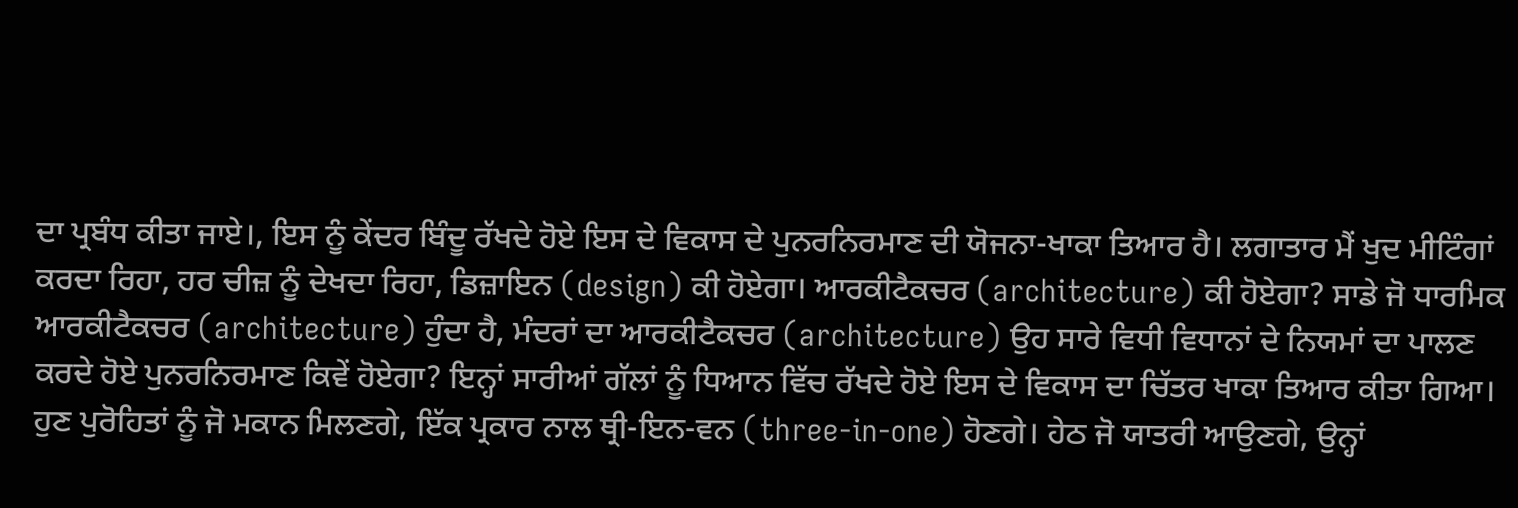ਦਾ ਪ੍ਰਬੰਧ ਕੀਤਾ ਜਾਏ।, ਇਸ ਨੂੰ ਕੇਂਦਰ ਬਿੰਦੂ ਰੱਖਦੇ ਹੋਏ ਇਸ ਦੇ ਵਿਕਾਸ ਦੇ ਪੁਨਰਨਿਰਮਾਣ ਦੀ ਯੋਜਨਾ-ਖਾਕਾ ਤਿਆਰ ਹੈ। ਲਗਾਤਾਰ ਮੈਂ ਖੁਦ ਮੀਟਿੰਗਾਂ ਕਰਦਾ ਰਿਹਾ, ਹਰ ਚੀਜ਼ ਨੂੰ ਦੇਖਦਾ ਰਿਹਾ, ਡਿਜ਼ਾਇਨ (design) ਕੀ ਹੋਏਗਾ। ਆਰਕੀਟੈਕਚਰ (architecture) ਕੀ ਹੋਏਗਾ? ਸਾਡੇ ਜੋ ਧਾਰਮਿਕ ਆਰਕੀਟੈਕਚਰ (architecture) ਹੁੰਦਾ ਹੈ, ਮੰਦਰਾਂ ਦਾ ਆਰਕੀਟੈਕਚਰ (architecture) ਉਹ ਸਾਰੇ ਵਿਧੀ ਵਿਧਾਨਾਂ ਦੇ ਨਿਯਮਾਂ ਦਾ ਪਾਲਣ ਕਰਦੇ ਹੋਏ ਪੁਨਰਨਿਰਮਾਣ ਕਿਵੇਂ ਹੋਏਗਾ? ਇਨ੍ਹਾਂ ਸਾਰੀਆਂ ਗੱਲਾਂ ਨੂੰ ਧਿਆਨ ਵਿੱਚ ਰੱਖਦੇ ਹੋਏ ਇਸ ਦੇ ਵਿਕਾਸ ਦਾ ਚਿੱਤਰ ਖਾਕਾ ਤਿਆਰ ਕੀਤਾ ਗਿਆ।
ਹੁਣ ਪੁਰੋਹਿਤਾਂ ਨੂੰ ਜੋ ਮਕਾਨ ਮਿਲਣਗੇ, ਇੱਕ ਪ੍ਰਕਾਰ ਨਾਲ ਥ੍ਰੀ-ਇਨ-ਵਨ (three-in-one) ਹੋਣਗੇ। ਹੇਠ ਜੋ ਯਾਤਰੀ ਆਉਣਗੇ, ਉਨ੍ਹਾਂ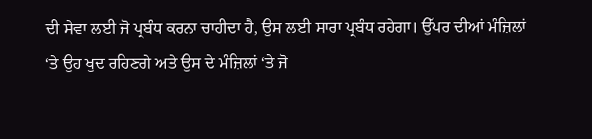ਦੀ ਸੇਵਾ ਲਈ ਜੋ ਪ੍ਰਬੰਧ ਕਰਨਾ ਚਾਹੀਦਾ ਹੈ, ਉਸ ਲਈ ਸਾਰਾ ਪ੍ਰਬੰਧ ਰਹੇਗਾ। ਉੱਪਰ ਦੀਆਂ ਮੰਜ਼ਿਲਾਂ ‘ਤੇ ਉਹ ਖੁਦ ਰਹਿਣਗੇ ਅਤੇ ਉਸ ਦੇ ਮੰਜ਼ਿਲਾਂ ‘ਤੇ ਜੋ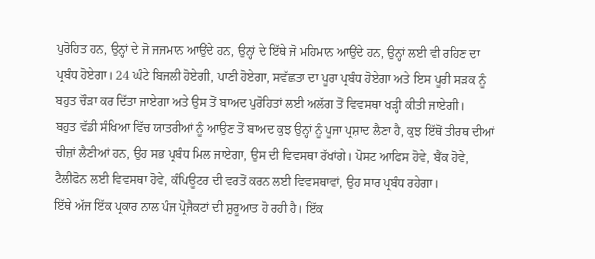ਪੁਰੋਹਿਤ ਹਨ, ਉਨ੍ਹਾਂ ਦੇ ਜੋ ਜਜਮਾਨ ਆਉਂਦੇ ਹਨ, ਉਨ੍ਹਾਂ ਦੇ ਇੱਥੇ ਜੋ ਮਹਿਮਾਨ ਆਉਂਦੇ ਹਨ, ਉਨ੍ਹਾਂ ਲਈ ਵੀ ਰਹਿਣ ਦਾ ਪ੍ਰਬੰਧ ਹੋਏਗਾ। 24 ਘੰਟੇ ਬਿਜਲੀ ਹੋਏਗੀ, ਪਾਣੀ ਹੋਏਗਾ, ਸਵੱਛਤਾ ਦਾ ਪੂਰਾ ਪ੍ਰਬੰਧ ਹੋਏਗਾ ਅਤੇ ਇਸ ਪੂਰੀ ਸੜਕ ਨੂੰ ਬਹੁਤ ਚੌੜਾ ਕਰ ਦਿੱਤਾ ਜਾਏਗਾ ਅਤੇ ਉਸ ਤੋਂ ਬਾਅਦ ਪੁਰੋਹਿਤਾਂ ਲਈ ਅਲੱਗ ਤੋਂ ਵਿਵਸਥਾ ਖੜ੍ਹੀ ਕੀਤੀ ਜਾਏਗੀ।
ਬਹੁਤ ਵੱਡੀ ਸੰਖਿਆ ਵਿੱਚ ਯਾਤਰੀਆਂ ਨੂੰ ਆਉਣ ਤੋਂ ਬਾਅਦ ਕੁਝ ਉਨ੍ਹਾਂ ਨੂੰ ਪੂਜਾ ਪ੍ਰਸ਼ਾਦ ਲੈਣਾ ਹੈ, ਕੁਝ ਇੱਥੋਂ ਤੀਰਥ ਦੀਆਂ ਚੀਜ਼ਾਂ ਲੈਣੀਆਂ ਹਨ, ਉਹ ਸਭ ਪ੍ਰਬੰਧ ਮਿਲ ਜਾਏਗਾ, ਉਸ ਦੀ ਵਿਵਸਥਾ ਰੱਖਾਂਗੇ। ਪੋਸਟ ਆਫਿਸ ਹੋਵੇ, ਬੈਂਕ ਹੋਵੇ, ਟੈਲੀਫੋਨ ਲਈ ਵਿਵਸਥਾ ਹੋਵੇ, ਕੰਪਿਊਟਰ ਦੀ ਵਰਤੋਂ ਕਰਨ ਲਈ ਵਿਵਸਥਾਵਾਂ, ਉਹ ਸਾਰ ਪ੍ਰਬੰਧ ਰਹੇਗਾ।
ਇੱਥੇ ਅੱਜ ਇੱਕ ਪ੍ਰਕਾਰ ਨਾਲ ਪੰਜ ਪ੍ਰੋਜੈਕਟਾਂ ਦੀ ਸ਼ੁਰੂਆਤ ਹੋ ਰਹੀ ਹੈ। ਇੱਕ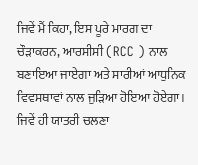ਜਿਵੇਂ ਮੈਂ ਕਿਹਾ, ਇਸ ਪੂਰੇ ਮਾਰਗ ਦਾ ਚੌੜਾਕਰਨ, ਆਰਸੀਸੀ (RCC ) ਨਾਲ ਬਣਾਇਆ ਜਾਏਗਾ ਅਤੇ ਸਾਰੀਆਂ ਆਧੁਨਿਕ ਵਿਵਸਥਾਵਾਂ ਨਾਲ ਜੁੜਿਆ ਹੋਇਆ ਹੋਏਗਾ। ਜਿਵੇਂ ਹੀ ਯਾਤਰੀ ਚਲਣਾ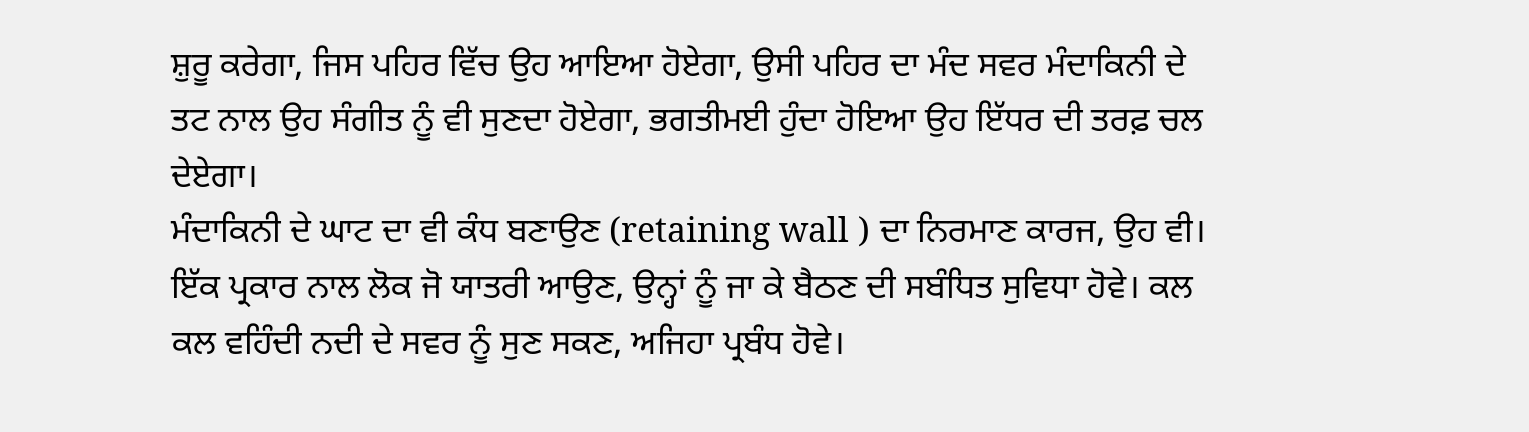ਸ਼ੁਰੂ ਕਰੇਗਾ, ਜਿਸ ਪਹਿਰ ਵਿੱਚ ਉਹ ਆਇਆ ਹੋਏਗਾ, ਉਸੀ ਪਹਿਰ ਦਾ ਮੰਦ ਸਵਰ ਮੰਦਾਕਿਨੀ ਦੇ ਤਟ ਨਾਲ ਉਹ ਸੰਗੀਤ ਨੂੰ ਵੀ ਸੁਣਦਾ ਹੋਏਗਾ, ਭਗਤੀਮਈ ਹੁੰਦਾ ਹੋਇਆ ਉਹ ਇੱਧਰ ਦੀ ਤਰਫ਼ ਚਲ ਦੇਏਗਾ।
ਮੰਦਾਕਿਨੀ ਦੇ ਘਾਟ ਦਾ ਵੀ ਕੰਧ ਬਣਾਉਣ (retaining wall ) ਦਾ ਨਿਰਮਾਣ ਕਾਰਜ, ਉਹ ਵੀ। ਇੱਕ ਪ੍ਰਕਾਰ ਨਾਲ ਲੋਕ ਜੋ ਯਾਤਰੀ ਆਉਣ, ਉਨ੍ਹਾਂ ਨੂੰ ਜਾ ਕੇ ਬੈਠਣ ਦੀ ਸਬੰਧਿਤ ਸੁਵਿਧਾ ਹੋਵੇ। ਕਲ ਕਲ ਵਹਿੰਦੀ ਨਦੀ ਦੇ ਸਵਰ ਨੂੰ ਸੁਣ ਸਕਣ, ਅਜਿਹਾ ਪ੍ਰਬੰਧ ਹੋਵੇ।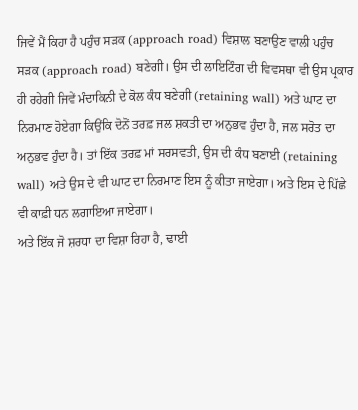ਜਿਵੇਂ ਮੈਂ ਕਿਹਾ ਹੈ ਪਹੁੰਚ ਸੜਕ (approach road) ਵਿਸ਼ਾਲ ਬਣਾਉਣ ਵਾਲੀ ਪਹੁੰਚ ਸੜਕ (approach road) ਬਣੇਗੀ। ਉਸ ਦੀ ਲਾਇਟਿੰਗ ਦੀ ਵਿਵਸਥਾ ਵੀ ਉਸ ਪ੍ਰਕਾਰ ਹੀ ਰਹੇਗੀ ਜਿਵੇਂ ਮੰਦਾਕਿਨੀ ਦੇ ਕੋਲ ਕੰਧ ਬਣੇਗੀ (retaining wall) ਅਤੇ ਘਾਟ ਦਾ ਨਿਰਮਾਣ ਹੋਏਗਾ ਕਿਉਂਕਿ ਦੋਨੋਂ ਤਰਫ਼ ਜਲ ਸ਼ਕਤੀ ਦਾ ਅਨੁਭਵ ਹੁੰਦਾ ਹੈ, ਜਲ ਸਰੋਤ ਦਾ ਅਨੁਭਵ ਹੁੰਦਾ ਹੈ। ਤਾਂ ਇੱਕ ਤਰਫ਼ ਮਾਂ ਸਰਸਵਤੀ, ਉਸ ਦੀ ਕੰਧ ਬਣਾਈ (retaining wall) ਅਤੇ ਉਸ ਦੇ ਵੀ ਘਾਟ ਦਾ ਨਿਰਮਾਣ ਇਸ ਨੂੰ ਕੀਤਾ ਜਾਏਗਾ। ਅਤੇ ਇਸ ਦੇ ਪਿੱਛੇ ਵੀ ਕਾਫ਼ੀ ਧਨ ਲਗਾਇਆ ਜਾਏਗਾ।
ਅਤੇ ਇੱਕ ਜੋ ਸ਼ਰਧਾ ਦਾ ਵਿਸ਼ਾ ਰਿਹਾ ਹੈ, ਢਾਈ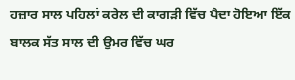ਹਜ਼ਾਰ ਸਾਲ ਪਹਿਲਾਂ ਕਰੇਲ ਦੀ ਕਾਗੜੀ ਵਿੱਚ ਪੈਦਾ ਹੋਇਆ ਇੱਕ ਬਾਲਕ ਸੱਤ ਸਾਲ ਦੀ ਉਮਰ ਵਿੱਚ ਘਰ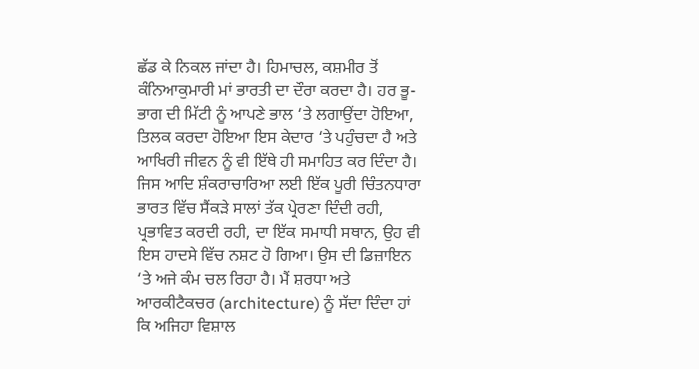ਛੱਡ ਕੇ ਨਿਕਲ ਜਾਂਦਾ ਹੈ। ਹਿਮਾਚਲ, ਕਸ਼ਮੀਰ ਤੋਂ ਕੰਨਿਆਕੁਮਾਰੀ ਮਾਂ ਭਾਰਤੀ ਦਾ ਦੌਰਾ ਕਰਦਾ ਹੈ। ਹਰ ਭੂ-ਭਾਗ ਦੀ ਮਿੱਟੀ ਨੂੰ ਆਪਣੇ ਭਾਲ ‘ਤੇ ਲਗਾਉਂਦਾ ਹੋਇਆ, ਤਿਲਕ ਕਰਦਾ ਹੋਇਆ ਇਸ ਕੇਦਾਰ ‘ਤੇ ਪਹੁੰਚਦਾ ਹੈ ਅਤੇ ਆਖਿਰੀ ਜੀਵਨ ਨੂੰ ਵੀ ਇੱਥੇ ਹੀ ਸਮਾਹਿਤ ਕਰ ਦਿੰਦਾ ਹੈ। ਜਿਸ ਆਦਿ ਸ਼ੰਕਰਾਚਾਰਿਆ ਲਈ ਇੱਕ ਪੂਰੀ ਚਿੰਤਨਧਾਰਾ ਭਾਰਤ ਵਿੱਚ ਸੈਂਕੜੇ ਸਾਲਾਂ ਤੱਕ ਪ੍ਰੇਰਣਾ ਦਿੰਦੀ ਰਹੀ, ਪ੍ਰਭਾਵਿਤ ਕਰਦੀ ਰਹੀ, ਦਾ ਇੱਕ ਸਮਾਧੀ ਸਥਾਨ, ਉਹ ਵੀ ਇਸ ਹਾਦਸੇ ਵਿੱਚ ਨਸ਼ਟ ਹੋ ਗਿਆ। ਉਸ ਦੀ ਡਿਜ਼ਾਇਨ ‘ਤੇ ਅਜੇ ਕੰਮ ਚਲ ਰਿਹਾ ਹੈ। ਮੈਂ ਸ਼ਰਧਾ ਅਤੇ ਆਰਕੀਟੈਕਚਰ (architecture) ਨੂੰ ਸੱਦਾ ਦਿੰਦਾ ਹਾਂ ਕਿ ਅਜਿਹਾ ਵਿਸ਼ਾਲ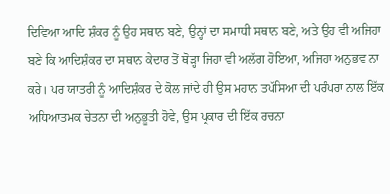ਦਿਵਿਆ ਆਦਿ ਸ਼ੰਕਰ ਨੂੰ ਉਹ ਸਥਾਨ ਬਣੇ, ਉਨ੍ਹਾਂ ਦਾ ਸਮਾਧੀ ਸਥਾਨ ਬਣੇ, ਅਤੇ ਉਹ ਵੀ ਅਜਿਹਾ ਬਣੇ ਕਿ ਆਦਿਸ਼ੰਕਰ ਦਾ ਸਥਾਨ ਕੇਦਾਰ ਤੋਂ ਥੋੜ੍ਹਾ ਜਿਹਾ ਵੀ ਅਲੱਗ ਹੋਇਆ, ਅਜਿਹਾ ਅਨੁਭਵ ਨਾ ਕਰੇ। ਪਰ ਯਾਤਰੀ ਨੂੰ ਆਦਿਸ਼ੰਕਰ ਦੇ ਕੋਲ ਜਾਂਦੇ ਹੀ ਉਸ ਮਹਾਨ ਤਪੱਸਿਆ ਦੀ ਪਰੰਪਰਾ ਨਾਲ ਇੱਕ ਅਧਿਆਤਮਕ ਚੇਤਨਾ ਦੀ ਅਨੁਭੂਤੀ ਹੋਵੇ, ਉਸ ਪ੍ਰਕਾਰ ਦੀ ਇੱਕ ਰਚਨਾ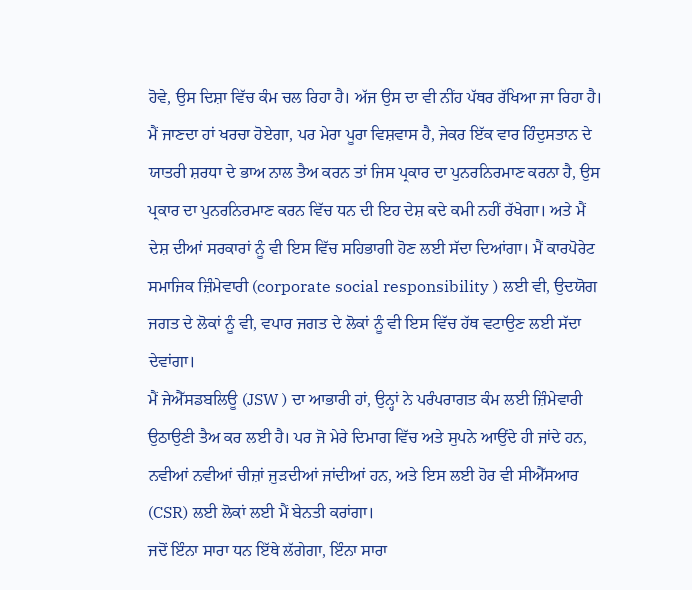ਹੋਵੇ, ਉਸ ਦਿਸ਼ਾ ਵਿੱਚ ਕੰਮ ਚਲ ਰਿਹਾ ਹੈ। ਅੱਜ ਉਸ ਦਾ ਵੀ ਨੀਂਹ ਪੱਥਰ ਰੱਖਿਆ ਜਾ ਰਿਹਾ ਹੈ।
ਮੈਂ ਜਾਣਦਾ ਹਾਂ ਖਰਚਾ ਹੋਏਗਾ, ਪਰ ਮੇਰਾ ਪੂਰਾ ਵਿਸ਼ਵਾਸ ਹੈ, ਜੇਕਰ ਇੱਕ ਵਾਰ ਹਿੰਦੁਸਤਾਨ ਦੇ ਯਾਤਰੀ ਸ਼ਰਧਾ ਦੇ ਭਾਅ ਨਾਲ ਤੈਅ ਕਰਨ ਤਾਂ ਜਿਸ ਪ੍ਰਕਾਰ ਦਾ ਪੁਨਰਨਿਰਮਾਣ ਕਰਨਾ ਹੈ, ਉਸ ਪ੍ਰਕਾਰ ਦਾ ਪੁਨਰਨਿਰਮਾਣ ਕਰਨ ਵਿੱਚ ਧਨ ਦੀ ਇਹ ਦੇਸ਼ ਕਦੇ ਕਮੀ ਨਹੀਂ ਰੱਖੇਗਾ। ਅਤੇ ਮੈਂ ਦੇਸ਼ ਦੀਆਂ ਸਰਕਾਰਾਂ ਨੂੰ ਵੀ ਇਸ ਵਿੱਚ ਸਹਿਭਾਗੀ ਹੋਣ ਲਈ ਸੱਦਾ ਦਿਆਂਗਾ। ਮੈਂ ਕਾਰਪੋਰੇਟ ਸਮਾਜਿਕ ਜ਼ਿੰਮੇਵਾਰੀ (corporate social responsibility ) ਲਈ ਵੀ, ਉਦਯੋਗ ਜਗਤ ਦੇ ਲੋਕਾਂ ਨੂੰ ਵੀ, ਵਪਾਰ ਜਗਤ ਦੇ ਲੋਕਾਂ ਨੂੰ ਵੀ ਇਸ ਵਿੱਚ ਹੱਥ ਵਟਾਉਣ ਲਈ ਸੱਦਾ ਦੇਵਾਂਗਾ।
ਮੈਂ ਜੇਐੱਸਡਬਲਿਊ (JSW ) ਦਾ ਆਭਾਰੀ ਹਾਂ, ਉਨ੍ਹਾਂ ਨੇ ਪਰੰਪਰਾਗਤ ਕੰਮ ਲਈ ਜ਼ਿੰਮੇਵਾਰੀ ਉਠਾਉਣੀ ਤੈਅ ਕਰ ਲਈ ਹੈ। ਪਰ ਜੋ ਮੇਰੇ ਦਿਮਾਗ ਵਿੱਚ ਅਤੇ ਸੁਪਨੇ ਆਉਂਦੇ ਹੀ ਜਾਂਦੇ ਹਨ, ਨਵੀਆਂ ਨਵੀਆਂ ਚੀਜ਼ਾਂ ਜੁੜਦੀਆਂ ਜਾਂਦੀਆਂ ਹਨ, ਅਤੇ ਇਸ ਲਈ ਹੋਰ ਵੀ ਸੀਐੱਸਆਰ (CSR) ਲਈ ਲੋਕਾਂ ਲਈ ਮੈਂ ਬੇਨਤੀ ਕਰਾਂਗਾ।
ਜਦੋਂ ਇੰਨਾ ਸਾਰਾ ਧਨ ਇੱਥੇ ਲੱਗੇਗਾ, ਇੰਨਾ ਸਾਰਾ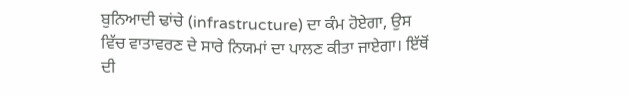ਬੁਨਿਆਦੀ ਢਾਂਚੇ (infrastructure) ਦਾ ਕੰਮ ਹੋਏਗਾ, ਉਸ ਵਿੱਚ ਵਾਤਾਵਰਣ ਦੇ ਸਾਰੇ ਨਿਯਮਾਂ ਦਾ ਪਾਲਣ ਕੀਤਾ ਜਾਏਗਾ। ਇੱਥੋਂ ਦੀ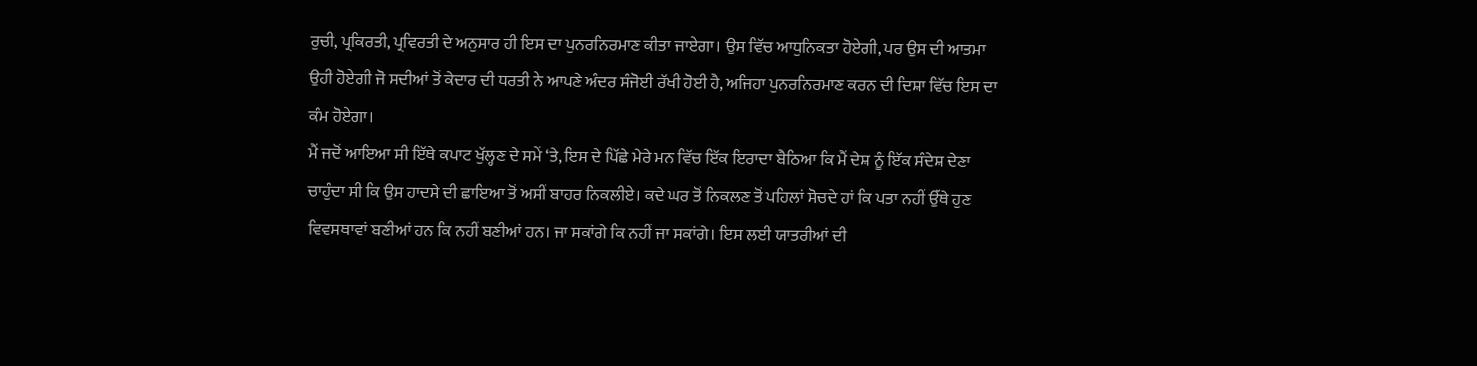ਰੁਚੀ, ਪ੍ਰਕਿਰਤੀ, ਪ੍ਰਵਿਰਤੀ ਦੇ ਅਨੁਸਾਰ ਹੀ ਇਸ ਦਾ ਪੁਨਰਨਿਰਮਾਣ ਕੀਤਾ ਜਾਏਗਾ। ਉਸ ਵਿੱਚ ਆਧੁਨਿਕਤਾ ਹੋਏਗੀ, ਪਰ ਉਸ ਦੀ ਆਤਮਾ ਉਹੀ ਹੋਏਗੀ ਜੋ ਸਦੀਆਂ ਤੋਂ ਕੇਦਾਰ ਦੀ ਧਰਤੀ ਨੇ ਆਪਣੇ ਅੰਦਰ ਸੰਜੋਈ ਰੱਖੀ ਹੋਈ ਹੈ, ਅਜਿਹਾ ਪੁਨਰਨਿਰਮਾਣ ਕਰਨ ਦੀ ਦਿਸ਼ਾ ਵਿੱਚ ਇਸ ਦਾ ਕੰਮ ਹੋਏਗਾ।
ਮੈਂ ਜਦੋਂ ਆਇਆ ਸੀ ਇੱਥੇ ਕਪਾਟ ਖੁੱਲ੍ਹਣ ਦੇ ਸਮੇਂ ‘ਤੇ, ਇਸ ਦੇ ਪਿੱਛੇ ਮੇਰੇ ਮਨ ਵਿੱਚ ਇੱਕ ਇਰਾਦਾ ਬੈਠਿਆ ਕਿ ਮੈਂ ਦੇਸ਼ ਨੂੰ ਇੱਕ ਸੰਦੇਸ਼ ਦੇਣਾ ਚਾਹੁੰਦਾ ਸੀ ਕਿ ਉਸ ਹਾਦਸੇ ਦੀ ਛਾਇਆ ਤੋਂ ਅਸੀਂ ਬਾਹਰ ਨਿਕਲੀਏ। ਕਦੇ ਘਰ ਤੋਂ ਨਿਕਲਣ ਤੋਂ ਪਹਿਲਾਂ ਸੋਚਦੇ ਹਾਂ ਕਿ ਪਤਾ ਨਹੀਂ ਉੱਥੇ ਹੁਣ ਵਿਵਸਥਾਵਾਂ ਬਣੀਆਂ ਹਨ ਕਿ ਨਹੀਂ ਬਣੀਆਂ ਹਨ। ਜਾ ਸਕਾਂਗੇ ਕਿ ਨਹੀਂ ਜਾ ਸਕਾਂਗੇ। ਇਸ ਲਈ ਯਾਤਰੀਆਂ ਦੀ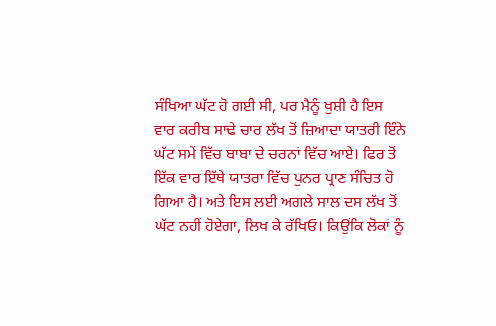ਸੰਖਿਆ ਘੱਟ ਹੋ ਗਈ ਸੀ, ਪਰ ਮੈਨੂੰ ਖੁਸ਼ੀ ਹੈ ਇਸ ਵਾਰ ਕਰੀਬ ਸਾਢੇ ਚਾਰ ਲੱਖ ਤੋਂ ਜ਼ਿਆਦਾ ਯਾਤਰੀ ਇੰਨੇ ਘੱਟ ਸਮੇਂ ਵਿੱਚ ਬਾਬਾ ਦੇ ਚਰਨਾਂ ਵਿੱਚ ਆਏ। ਫਿਰ ਤੋਂ ਇੱਕ ਵਾਰ ਇੱਥੇ ਯਾਤਰਾ ਵਿੱਚ ਪੁਨਰ ਪ੍ਰਾਣ ਸੰਚਿਤ ਹੋ ਗਿਆ ਹੈ। ਅਤੇ ਇਸ ਲਈ ਅਗਲੇ ਸਾਲ ਦਸ ਲੱਖ ਤੋਂ ਘੱਟ ਨਹੀਂ ਹੋਏਗਾ, ਲਿਖ ਕੇ ਰੱਖਿਓ। ਕਿਉਂਕਿ ਲੋਕਾਂ ਨੂੰ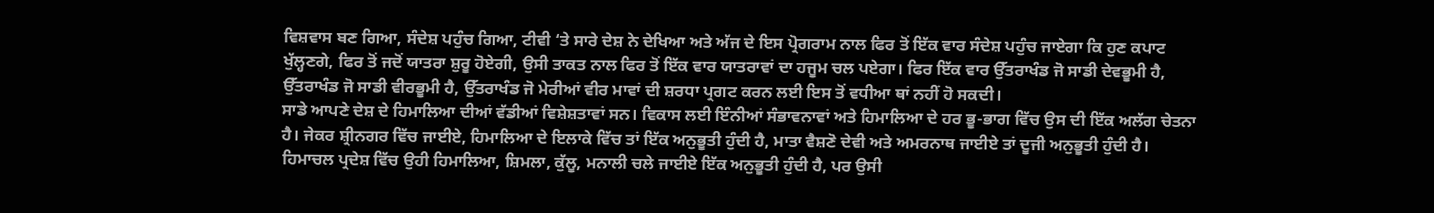ਵਿਸ਼ਵਾਸ ਬਣ ਗਿਆ, ਸੰਦੇਸ਼ ਪਹੁੰਚ ਗਿਆ, ਟੀਵੀ ‘ਤੇ ਸਾਰੇ ਦੇਸ਼ ਨੇ ਦੇਖਿਆ ਅਤੇ ਅੱਜ ਦੇ ਇਸ ਪ੍ਰੋਗਰਾਮ ਨਾਲ ਫਿਰ ਤੋਂ ਇੱਕ ਵਾਰ ਸੰਦੇਸ਼ ਪਹੁੰਚ ਜਾਏਗਾ ਕਿ ਹੁਣ ਕਪਾਟ ਖੁੱਲ੍ਹਣਗੇ, ਫਿਰ ਤੋਂ ਜਦੋਂ ਯਾਤਰਾ ਸ਼ੁਰੂ ਹੋਏਗੀ, ਉਸੀ ਤਾਕਤ ਨਾਲ ਫਿਰ ਤੋਂ ਇੱਕ ਵਾਰ ਯਾਤਰਾਵਾਂ ਦਾ ਹਜੂਮ ਚਲ ਪਏਗਾ। ਫਿਰ ਇੱਕ ਵਾਰ ਉੱਤਰਾਖੰਡ ਜੋ ਸਾਡੀ ਦੇਵਭੂਮੀ ਹੈ, ਉੱਤਰਾਖੰਡ ਜੋ ਸਾਡੀ ਵੀਰਭੂਮੀ ਹੈ, ਉੱਤਰਾਖੰਡ ਜੋ ਮੇਰੀਆਂ ਵੀਰ ਮਾਵਾਂ ਦੀ ਸ਼ਰਧਾ ਪ੍ਰਗਟ ਕਰਨ ਲਈ ਇਸ ਤੋਂ ਵਧੀਆ ਥਾਂ ਨਹੀਂ ਹੋ ਸਕਦੀ।
ਸਾਡੇ ਆਪਣੇ ਦੇਸ਼ ਦੇ ਹਿਮਾਲਿਆ ਦੀਆਂ ਵੱਡੀਆਂ ਵਿਸ਼ੇਸ਼ਤਾਵਾਂ ਸਨ। ਵਿਕਾਸ ਲਈ ਇੰਨੀਆਂ ਸੰਭਾਵਨਾਵਾਂ ਅਤੇ ਹਿਮਾਲਿਆ ਦੇ ਹਰ ਭੂ-ਭਾਗ ਵਿੱਚ ਉਸ ਦੀ ਇੱਕ ਅਲੱਗ ਚੇਤਨਾ ਹੈ। ਜੇਕਰ ਸ਼੍ਰੀਨਗਰ ਵਿੱਚ ਜਾਈਏ, ਹਿਮਾਲਿਆ ਦੇ ਇਲਾਕੇ ਵਿੱਚ ਤਾਂ ਇੱਕ ਅਨੁਭੂਤੀ ਹੁੰਦੀ ਹੈ, ਮਾਤਾ ਵੈਸ਼ਣੋ ਦੇਵੀ ਅਤੇ ਅਮਰਨਾਥ ਜਾਈਏ ਤਾਂ ਦੂਜੀ ਅਨੁਭੂਤੀ ਹੁੰਦੀ ਹੈ। ਹਿਮਾਚਲ ਪ੍ਰਦੇਸ਼ ਵਿੱਚ ਉਹੀ ਹਿਮਾਲਿਆ, ਸ਼ਿਮਲਾ, ਕੁੱਲੂ, ਮਨਾਲੀ ਚਲੇ ਜਾਈਏ ਇੱਕ ਅਨੁਭੂਤੀ ਹੁੰਦੀ ਹੈ, ਪਰ ਉਸੀ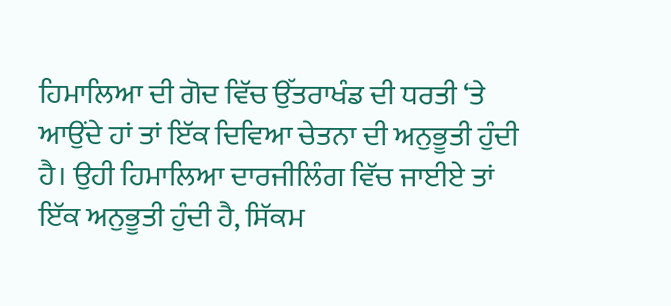ਹਿਮਾਲਿਆ ਦੀ ਗੋਦ ਵਿੱਚ ਉੱਤਰਾਖੰਡ ਦੀ ਧਰਤੀ ‘ਤੇ ਆਉਂਦੇ ਹਾਂ ਤਾਂ ਇੱਕ ਦਿਵਿਆ ਚੇਤਨਾ ਦੀ ਅਨੁਭੂਤੀ ਹੁੰਦੀ ਹੈ। ਉਹੀ ਹਿਮਾਲਿਆ ਦਾਰਜੀਲਿੰਗ ਵਿੱਚ ਜਾਈਏ ਤਾਂ ਇੱਕ ਅਨੁਭੂਤੀ ਹੁੰਦੀ ਹੈ, ਸਿੱਕਮ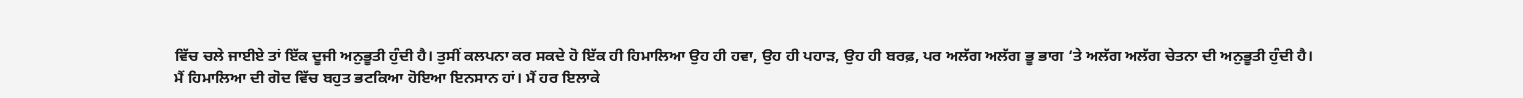ਵਿੱਚ ਚਲੇ ਜਾਈਏ ਤਾਂ ਇੱਕ ਦੂਜੀ ਅਨੁਭੂਤੀ ਹੁੰਦੀ ਹੈ। ਤੁਸੀਂ ਕਲਪਨਾ ਕਰ ਸਕਦੇ ਹੋ ਇੱਕ ਹੀ ਹਿਮਾਲਿਆ ਉਹ ਹੀ ਹਵਾ, ਉਹ ਹੀ ਪਹਾੜ, ਉਹ ਹੀ ਬਰਫ਼, ਪਰ ਅਲੱਗ ਅਲੱਗ ਭੂ ਭਾਗ ‘ਤੇ ਅਲੱਗ ਅਲੱਗ ਚੇਤਨਾ ਦੀ ਅਨੁਭੂਤੀ ਹੁੰਦੀ ਹੈ।
ਮੈਂ ਹਿਮਾਲਿਆ ਦੀ ਗੋਦ ਵਿੱਚ ਬਹੁਤ ਭਟਕਿਆ ਹੋਇਆ ਇਨਸਾਨ ਹਾਂ। ਮੈਂ ਹਰ ਇਲਾਕੇ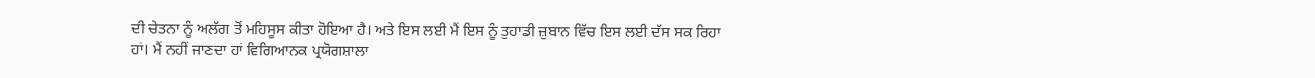ਦੀ ਚੇਤਨਾ ਨੂੰ ਅਲੱਗ ਤੋਂ ਮਹਿਸੂਸ ਕੀਤਾ ਹੋਇਆ ਹੈ। ਅਤੇ ਇਸ ਲਈ ਮੈਂ ਇਸ ਨੂੰ ਤੁਹਾਡੀ ਜ਼ੁਬਾਨ ਵਿੱਚ ਇਸ ਲਈ ਦੱਸ ਸਕ ਰਿਹਾ ਹਾਂ। ਮੈਂ ਨਹੀਂ ਜਾਣਦਾ ਹਾਂ ਵਿਗਿਆਨਕ ਪ੍ਰਯੋਗਸ਼ਾਲਾ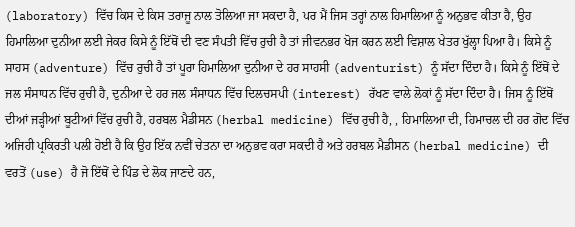(laboratory) ਵਿੱਚ ਕਿਸ ਦੇ ਕਿਸ ਤਰਾਜੂ ਨਾਲ ਤੋਲਿਆ ਜਾ ਸਕਦਾ ਹੈ, ਪਰ ਮੈਂ ਜਿਸ ਤਰ੍ਹਾਂ ਨਾਲ ਹਿਮਾਲਿਆ ਨੂੰ ਅਨੁਭਵ ਕੀਤਾ ਹੈ, ਉਹ ਹਿਮਾਲਿਆ ਦੁਨੀਆ ਲਈ ਜੇਕਰ ਕਿਸੇ ਨੂੰ ਇੱਥੋਂ ਦੀ ਵਣ ਸੰਪਤੀ ਵਿੱਚ ਰੁਚੀ ਹੈ ਤਾਂ ਜੀਵਨਭਰ ਖੋਜ ਕਰਨ ਲਈ ਵਿਸ਼ਾਲ ਖੇਤਰ ਖੁੱਲ੍ਹਾ ਪਿਆ ਹੈ। ਕਿਸੇ ਨੂੰ ਸਾਹਸ (adventure) ਵਿੱਚ ਰੁਚੀ ਹੈ ਤਾਂ ਪੂਰਾ ਹਿਮਾਲਿਆ ਦੁਨੀਆ ਦੇ ਹਰ ਸਾਹਸੀ (adventurist) ਨੂੰ ਸੱਦਾ ਦਿੰਦਾ ਹੈ। ਕਿਸੇ ਨੂੰ ਇੱਥੋਂ ਦੇ ਜਲ ਸੰਸਾਧਨ ਵਿੱਚ ਰੁਚੀ ਹੈ, ਦੁਨੀਆ ਦੇ ਹਰ ਜਲ ਸੰਸਾਧਨ ਵਿੱਚ ਦਿਲਚਸਪੀ (interest) ਰੱਖਣ ਵਾਲੇ ਲੋਕਾਂ ਨੂੰ ਸੱਦਾ ਦਿੰਦਾ ਹੈ। ਜਿਸ ਨੂੰ ਇੱਥੋਂ ਦੀਆਂ ਜੜ੍ਹੀਆਂ ਬੂਟੀਆਂ ਵਿੱਚ ਰੁਚੀ ਹੈ, ਹਰਬਲ ਮੈਡੀਸਨ (herbal medicine) ਵਿੱਚ ਰੁਚੀ ਹੈ, , ਹਿਮਾਲਿਆ ਦੀ, ਹਿਮਾਚਲ ਦੀ ਹਰ ਗੋਦ ਵਿੱਚ ਅਜਿਹੀ ਪ੍ਰਕਿਰਤੀ ਪਲੀ ਹੋਈ ਹੈ ਕਿ ਉਹ ਇੱਕ ਨਵੀਂ ਚੇਤਨਾ ਦਾ ਅਨੁਭਵ ਕਰਾ ਸਕਦੀ ਹੈ ਅਤੇ ਹਰਬਲ ਮੈਡੀਸਨ (herbal medicine) ਦੀ ਵਰਤੋਂ (use) ਹੈ ਜੋ ਇੱਥੋਂ ਦੇ ਪਿੰਡ ਦੇ ਲੋਕ ਜਾਣਦੇ ਹਨ,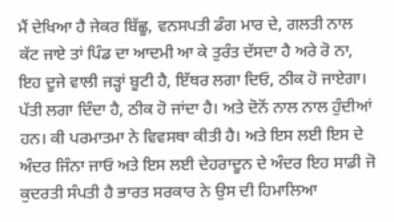ਮੈਂ ਦੇਖਿਆ ਹੈ ਜੇਕਰ ਬਿੱਛੂ, ਵਨਸਪਤੀ ਡੰਗ ਮਾਰ ਦੇ, ਗਲਤੀ ਨਾਲ ਕੱਟ ਜਾਏ ਤਾਂ ਪਿੰਡ ਦਾ ਆਦਮੀ ਆ ਕੇ ਤੁਰੰਤ ਦੱਸਦਾ ਹੈ ਅਰੇ ਰੋ ਨਾ, ਇਹ ਦੂਜੇ ਵਾਲੀ ਜੜ੍ਹਾਂ ਬੂਟੀ ਹੈ, ਇੱਥਰ ਲਗਾ ਦਿਓ, ਠੀਕ ਹੋ ਜਾਏਗਾ। ਪੱਤੀ ਲਗਾ ਦਿੰਦਾ ਹੈ, ਠੀਕ ਹੋ ਜਾਂਦਾ ਹੈ। ਅਤੇ ਦੋਨੋਂ ਨਾਲ ਨਾਲ ਹੁੰਦੀਆਂ ਹਨ। ਕੀ ਪਰਮਾਤਮਾ ਨੇ ਵਿਵਸਥਾ ਕੀਤੀ ਹੈ। ਅਤੇ ਇਸ ਲਈ ਇਸ ਦੇ ਅੰਦਰ ਜਿੰਨਾ ਜਾਓ ਅਤੇ ਇਸ ਲਈ ਦੇਹਰਾਦੂਨ ਦੇ ਅੰਦਰ ਇਹ ਸਾਡੀ ਜੋ ਕੁਦਰਤੀ ਸੰਪਤੀ ਹੈ ਭਾਰਤ ਸਰਕਾਰ ਨੇ ਉਸ ਦੀ ਹਿਮਾਲਿਆ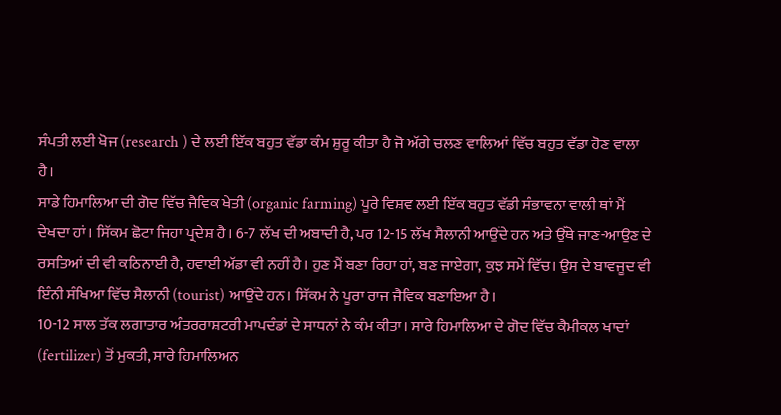ਸੰਪਤੀ ਲਈ ਖੋਜ (research ) ਦੇ ਲਈ ਇੱਕ ਬਹੁਤ ਵੱਡਾ ਕੰਮ ਸ਼ੁਰੂ ਕੀਤਾ ਹੈ ਜੋ ਅੱਗੇ ਚਲਣ ਵਾਲਿਆਂ ਵਿੱਚ ਬਹੁਤ ਵੱਡਾ ਹੋਣ ਵਾਲਾ ਹੈ।
ਸਾਡੇ ਹਿਮਾਲਿਆ ਦੀ ਗੋਦ ਵਿੱਚ ਜੈਵਿਕ ਖੇਤੀ (organic farming) ਪੂਰੇ ਵਿਸ਼ਵ ਲਈ ਇੱਕ ਬਹੁਤ ਵੱਡੀ ਸੰਭਾਵਨਾ ਵਾਲੀ ਥਾਂ ਮੈਂ ਦੇਖਦਾ ਹਾਂ। ਸਿੱਕਮ ਛੋਟਾ ਜਿਹਾ ਪ੍ਰਦੇਸ਼ ਹੈ। 6-7 ਲੱਖ ਦੀ ਅਬਾਦੀ ਹੈ, ਪਰ 12-15 ਲੱਖ ਸੈਲਾਨੀ ਆਉਂਦੇ ਹਨ ਅਤੇ ਉੱਥੇ ਜਾਣ-ਆਉਣ ਦੇ ਰਸਤਿਆਂ ਦੀ ਵੀ ਕਠਿਨਾਈ ਹੈ, ਹਵਾਈ ਅੱਡਾ ਵੀ ਨਹੀਂ ਹੈ। ਹੁਣ ਮੈਂ ਬਣਾ ਰਿਹਾ ਹਾਂ, ਬਣ ਜਾਏਗਾ, ਕੁਝ ਸਮੇਂ ਵਿੱਚ। ਉਸ ਦੇ ਬਾਵਜੂਦ ਵੀ ਇੰਨੀ ਸੰਖਿਆ ਵਿੱਚ ਸੈਲਾਨੀ (tourist) ਆਉਂਦੇ ਹਨ। ਸਿੱਕਮ ਨੇ ਪੂਰਾ ਰਾਜ ਜੈਵਿਕ ਬਣਾਇਆ ਹੈ।
10-12 ਸਾਲ ਤੱਕ ਲਗਾਤਾਰ ਅੰਤਰਰਾਸ਼ਟਰੀ ਮਾਪਦੰਡਾਂ ਦੇ ਸਾਧਨਾਂ ਨੇ ਕੰਮ ਕੀਤਾ। ਸਾਰੇ ਹਿਮਾਲਿਆ ਦੇ ਗੋਦ ਵਿੱਚ ਕੈਮੀਕਲ ਖਾਦਾਂ (fertilizer) ਤੋਂ ਮੁਕਤੀ, ਸਾਰੇ ਹਿਮਾਲਿਅਨ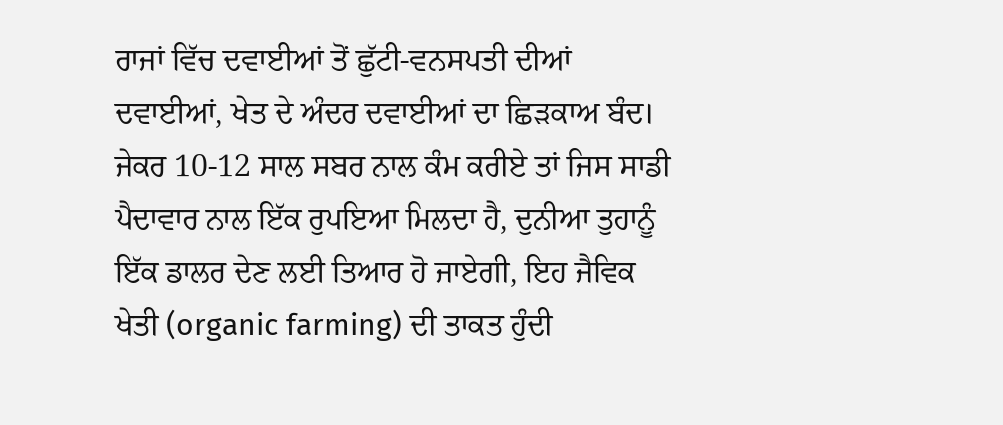ਰਾਜਾਂ ਵਿੱਚ ਦਵਾਈਆਂ ਤੋਂ ਛੁੱਟੀ-ਵਨਸਪਤੀ ਦੀਆਂ ਦਵਾਈਆਂ, ਖੇਤ ਦੇ ਅੰਦਰ ਦਵਾਈਆਂ ਦਾ ਛਿੜਕਾਅ ਬੰਦ। ਜੇਕਰ 10-12 ਸਾਲ ਸਬਰ ਨਾਲ ਕੰਮ ਕਰੀਏ ਤਾਂ ਜਿਸ ਸਾਡੀ ਪੈਦਾਵਾਰ ਨਾਲ ਇੱਕ ਰੁਪਇਆ ਮਿਲਦਾ ਹੈ, ਦੁਨੀਆ ਤੁਹਾਨੂੰ ਇੱਕ ਡਾਲਰ ਦੇਣ ਲਈ ਤਿਆਰ ਹੋ ਜਾਏਗੀ, ਇਹ ਜੈਵਿਕ ਖੇਤੀ (organic farming) ਦੀ ਤਾਕਤ ਹੁੰਦੀ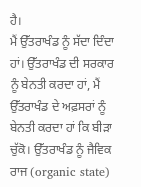ਹੈ।
ਮੈਂ ਉੱਤਰਾਖੰਡ ਨੂੰ ਸੱਦਾ ਦਿੰਦਾ ਹਾਂ। ਉੱਤਰਾਖੰਡ ਦੀ ਸਰਕਾਰ ਨੂੰ ਬੇਨਤੀ ਕਰਦਾ ਹਾਂ, ਮੈਂ ਉੱਤਰਾਖੰਡ ਦੇ ਅਫ਼ਸਰਾਂ ਨੂੰ ਬੇਨਤੀ ਕਰਦਾ ਹਾਂ ਕਿ ਬੀੜਾ ਚੁੱਕੋ। ਉੱਤਰਾਖੰਡ ਨੂੰ ਜੈਵਿਕ ਰਾਜ (organic state)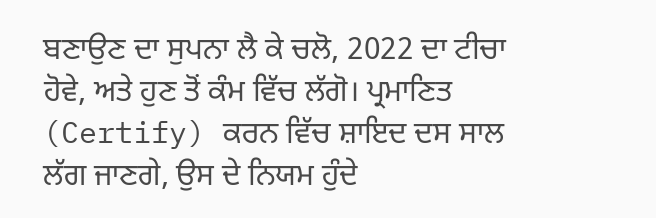ਬਣਾਉਣ ਦਾ ਸੁਪਨਾ ਲੈ ਕੇ ਚਲੋ, 2022 ਦਾ ਟੀਚਾ ਹੋਵੇ, ਅਤੇ ਹੁਣ ਤੋਂ ਕੰਮ ਵਿੱਚ ਲੱਗੋ। ਪ੍ਰਮਾਣਿਤ (Certify) ਕਰਨ ਵਿੱਚ ਸ਼ਾਇਦ ਦਸ ਸਾਲ ਲੱਗ ਜਾਣਗੇ, ਉਸ ਦੇ ਨਿਯਮ ਹੁੰਦੇ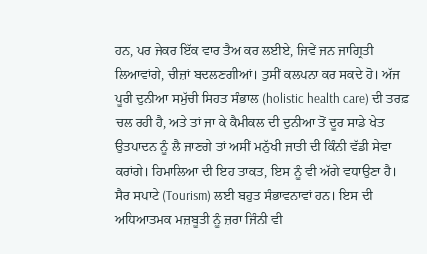ਹਨ, ਪਰ ਜੇਕਰ ਇੱਕ ਵਾਰ ਤੈਅ ਕਰ ਲਈਏ, ਜਿਵੇਂ ਜਨ ਜਾਗ੍ਰਿਤੀ ਲਿਆਵਾਂਗੇ, ਚੀਜ਼ਾਂ ਬਦਲਣਗੀਆਂ। ਤੁਸੀਂ ਕਲਪਨਾ ਕਰ ਸਕਦੇ ਹੋ। ਅੱਜ ਪੂਰੀ ਦੁਨੀਆ ਸਮੁੱਚੀ ਸਿਹਤ ਸੰਭਾਲ (holistic health care) ਦੀ ਤਰਫ਼ ਚਲ ਰਹੀ ਹੈ, ਅਤੇ ਤਾਂ ਜਾ ਕੇ ਕੈਮੀਕਲ ਦੀ ਦੁਨੀਆ ਤੋਂ ਦੂਰ ਸਾਡੇ ਖੇਤ ਉਤਪਾਦਨ ਨੂੰ ਲੈ ਜਾਣਗੇ ਤਾਂ ਅਸੀਂ ਮਨੁੱਖੀ ਜਾਤੀ ਦੀ ਕਿੰਨੀ ਵੱਡੀ ਸੇਵਾ ਕਰਾਂਗੇ। ਹਿਮਾਲਿਆ ਦੀ ਇਹ ਤਾਕਤ, ਇਸ ਨੂੰ ਵੀ ਅੱਗੇ ਵਧਾਉਣਾ ਹੈ।
ਸੈਰ ਸਪਾਟੇ (Tourism) ਲਈ ਬਹੁਤ ਸੰਭਾਵਨਾਵਾਂ ਹਨ। ਇਸ ਦੀ ਅਧਿਆਤਮਕ ਮਜ਼ਬੂਤੀ ਨੂੰ ਜ਼ਰਾ ਜਿੰਨੀ ਵੀ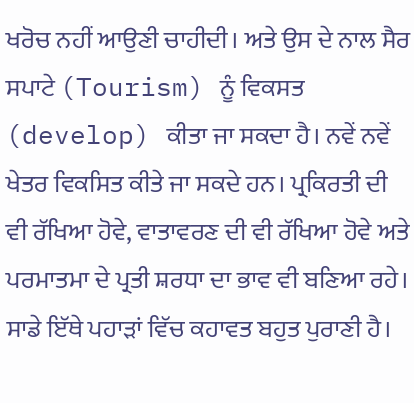ਖਰੋਚ ਨਹੀਂ ਆਉਣੀ ਚਾਹੀਦੀ। ਅਤੇ ਉਸ ਦੇ ਨਾਲ ਸੈਰ ਸਪਾਟੇ (Tourism) ਨੂੰ ਵਿਕਸਤ (develop) ਕੀਤਾ ਜਾ ਸਕਦਾ ਹੈ। ਨਵੇਂ ਨਵੇਂ ਖੇਤਰ ਵਿਕਸਿਤ ਕੀਤੇ ਜਾ ਸਕਦੇ ਹਨ। ਪ੍ਰਕਿਰਤੀ ਦੀ ਵੀ ਰੱਖਿਆ ਹੋਵੇ, ਵਾਤਾਵਰਣ ਦੀ ਵੀ ਰੱਖਿਆ ਹੋਵੇ ਅਤੇ ਪਰਮਾਤਮਾ ਦੇ ਪ੍ਰਤੀ ਸ਼ਰਧਾ ਦਾ ਭਾਵ ਵੀ ਬਣਿਆ ਰਹੇ।
ਸਾਡੇ ਇੱਥੇ ਪਹਾੜਾਂ ਵਿੱਚ ਕਹਾਵਤ ਬਹੁਤ ਪੁਰਾਣੀ ਹੈ।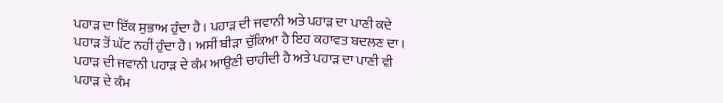ਪਹਾੜ ਦਾ ਇੱਕ ਸੁਭਾਅ ਹੁੰਦਾ ਹੈ। ਪਹਾੜ ਦੀ ਜਵਾਨੀ ਅਤੇ ਪਹਾੜ ਦਾ ਪਾਣੀ ਕਦੇ ਪਹਾੜ ਤੋਂ ਘੱਟ ਨਹੀਂ ਹੁੰਦਾ ਹੈ। ਅਸੀਂ ਬੀੜਾ ਚੁੱਕਿਆ ਹੈ ਇਹ ਕਹਾਵਤ ਬਦਲਣ ਦਾ। ਪਹਾੜ ਦੀ ਜਵਾਨੀ ਪਹਾੜ ਦੇ ਕੰਮ ਆਉਣੀ ਚਾਹੀਦੀ ਹੈ ਅਤੇ ਪਹਾੜ ਦਾ ਪਾਣੀ ਵੀ ਪਹਾੜ ਦੇ ਕੰਮ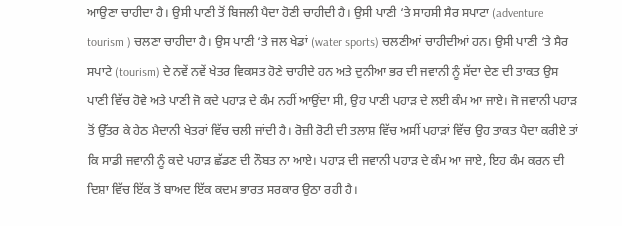ਆਉਣਾ ਚਾਹੀਦਾ ਹੈ। ਉਸੀ ਪਾਣੀ ਤੋਂ ਬਿਜਲੀ ਪੈਦਾ ਹੋਣੀ ਚਾਹੀਦੀ ਹੈ। ਉਸੀ ਪਾਣੀ ‘ਤੇ ਸਾਹਸੀ ਸੈਰ ਸਪਾਟਾ (adventure tourism ) ਚਲਣਾ ਚਾਹੀਦਾ ਹੈ। ਉਸ ਪਾਣੀ ‘ਤੇ ਜਲ ਖੇਡਾਂ (water sports) ਚਲਣੀਆਂ ਚਾਹੀਦੀਆਂ ਹਨ। ਉਸੀ ਪਾਣੀ ‘ਤੇ ਸੈਰ ਸਪਾਟੇ (tourism) ਦੇ ਨਵੇਂ ਨਵੇਂ ਖੇਤਰ ਵਿਕਸਤ ਹੋਣੇ ਚਾਹੀਦੇ ਹਨ ਅਤੇ ਦੁਨੀਆ ਭਰ ਦੀ ਜਵਾਨੀ ਨੂੰ ਸੱਦਾ ਦੇਣ ਦੀ ਤਾਕਤ ਉਸ ਪਾਣੀ ਵਿੱਚ ਹੋਵੇ ਅਤੇ ਪਾਣੀ ਜੋ ਕਦੇ ਪਹਾੜ ਦੇ ਕੰਮ ਨਹੀਂ ਆਉਂਦਾ ਸੀ, ਉਹ ਪਾਣੀ ਪਹਾੜ ਦੇ ਲਈ ਕੰਮ ਆ ਜਾਏ। ਜੋ ਜਵਾਨੀ ਪਹਾੜ ਤੋਂ ਉੱਤਰ ਕੇ ਹੇਠ ਮੈਦਾਨੀ ਖੇਤਰਾਂ ਵਿੱਚ ਚਲੀ ਜਾਂਦੀ ਹੈ। ਰੋਜ਼ੀ ਰੋਟੀ ਦੀ ਤਲਾਸ਼ ਵਿੱਚ ਅਸੀਂ ਪਹਾੜਾਂ ਵਿੱਚ ਉਹ ਤਾਕਤ ਪੈਦਾ ਕਰੀਏ ਤਾਂ ਕਿ ਸਾਡੀ ਜਵਾਨੀ ਨੂੰ ਕਦੇ ਪਹਾੜ ਛੱਡਣ ਦੀ ਨੌਬਤ ਨਾ ਆਏ। ਪਹਾੜ ਦੀ ਜਵਾਨੀ ਪਹਾੜ ਦੇ ਕੰਮ ਆ ਜਾਏ, ਇਹ ਕੰਮ ਕਰਨ ਦੀ ਦਿਸ਼ਾ ਵਿੱਚ ਇੱਕ ਤੋਂ ਬਾਅਦ ਇੱਕ ਕਦਮ ਭਾਰਤ ਸਰਕਾਰ ਉਠਾ ਰਹੀ ਹੈ।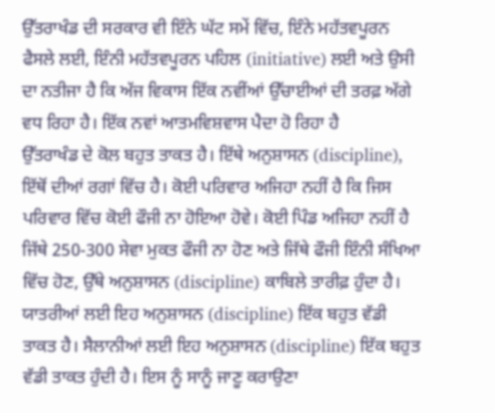ਉੱਤਰਾਖੰਡ ਦੀ ਸਰਕਾਰ ਵੀ ਇੰਨੇ ਘੱਟ ਸਮੇਂ ਵਿੱਚ, ਇੰਨੇ ਮਹੱਤਵਪੂਰਨ ਫੈਸਲੇ ਲਈ, ਇੰਨੀ ਮਹੱਤਵਪੂਰਨ ਪਹਿਲ (initiative) ਲਈ ਅਤੇ ਉਸੀ ਦਾ ਨਤੀਜਾ ਹੈ ਕਿ ਅੱਜ ਵਿਕਾਸ ਇੱਕ ਨਵੀਂਆਂ ਉੱਚਾਈਆਂ ਦੀ ਤਰਫ਼ ਅੱਗੇ ਵਧ ਰਿਹਾ ਹੈ। ਇੱਕ ਨਵਾਂ ਆਤਮਵਿਸ਼ਵਾਸ ਪੈਦਾ ਹੋ ਰਿਹਾ ਹੈ
ਉੱਤਰਾਖੰਡ ਦੇ ਕੋਲ ਬਹੁਤ ਤਾਕਤ ਹੈ। ਇੱਥੇ ਅਨੁਸ਼ਾਸਨ (discipline), ਇੱਥੋਂ ਦੀਆਂ ਰਗਾਂ ਵਿੱਚ ਹੈ। ਕੋਈ ਪਰਿਵਾਰ ਅਜਿਹਾ ਨਹੀਂ ਹੈ ਕਿ ਜਿਸ ਪਰਿਵਾਰ ਵਿੱਚ ਕੋਈ ਫੌਜੀ ਨਾ ਹੋਇਆ ਹੋਵੇ। ਕੋਈ ਪਿੰਡ ਅਜਿਹਾ ਨਹੀਂ ਹੈ ਜਿੱਥੇ 250-300 ਸੇਵਾ ਮੁਕਤ ਫੌਜੀ ਨਾ ਹੋਣ ਅਤੇ ਜਿੱਥੇ ਫੌਜੀ ਇੰਨੀ ਸੰਖਿਆ ਵਿੱਚ ਹੋਣ, ਉੱਥੇ ਅਨੁਸ਼ਾਸਨ (discipline) ਕਾਬਿਲੇ ਤਾਰੀਫ਼ ਹੁੰਦਾ ਹੈ।
ਯਾਤਰੀਆਂ ਲਈ ਇਹ ਅਨੁਸ਼ਾਸਨ (discipline) ਇੱਕ ਬਹੁਤ ਵੱਡੀ ਤਾਕਤ ਹੈ। ਸੈਲਾਨੀਆਂ ਲਈ ਇਹ ਅਨੁਸ਼ਾਸਨ (discipline) ਇੱਕ ਬਹੁਤ ਵੱਡੀ ਤਾਕਤ ਹੁੰਦੀ ਹੈ। ਇਸ ਨੂੰ ਸਾਨੂੰ ਜਾਣੂ ਕਰਾਉਣਾ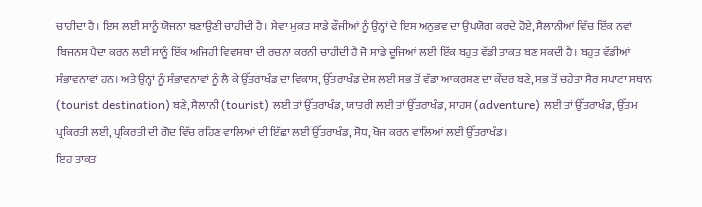ਚਾਹੀਦਾ ਹੈ। ਇਸ ਲਈ ਸਾਨੂੰ ਯੋਜਨਾ ਬਣਾਉਣੀ ਚਾਹੀਦੀ ਹੈ। ਸੇਵਾ ਮੁਕਤ ਸਾਡੇ ਫੌਜੀਆਂ ਨੂੰ ਉਨ੍ਹਾਂ ਦੇ ਇਸ ਅਨੁਭਵ ਦਾ ਉਪਯੋਗ ਕਰਦੇ ਹੋਏ, ਸੈਲਾਨੀਆਂ ਵਿੱਚ ਇੱਕ ਨਵਾਂ ਬਿਜਨਸ ਪੈਦਾ ਕਰਨ ਲਈ ਸਾਨੂੰ ਇੱਕ ਅਜਿਹੀ ਵਿਵਸਥਾ ਦੀ ਰਚਨਾ ਕਰਨੀ ਚਾਹੀਦੀ ਹੈ ਜੋ ਸਾਡੇ ਦੂਜਿਆਂ ਲਈ ਇੱਕ ਬਹੁਤ ਵੱਡੀ ਤਾਕਤ ਬਣ ਸਕਦੀ ਹੈ। ਬਹੁਤ ਵੱਡੀਆਂ ਸੰਭਾਵਨਾਵਾਂ ਹਨ। ਅਤੇ ਉਨ੍ਹਾਂ ਨੂੰ ਸੰਭਾਵਨਾਵਾਂ ਨੂੰ ਲੈ ਕੇ ਉੱਤਰਾਖੰਡ ਦਾ ਵਿਕਾਸ, ਉੱਤਰਾਖੰਡ ਦੇਸ਼ ਲਈ ਸਭ ਤੋਂ ਵੱਡਾ ਆਕਰਸ਼ਣ ਦਾ ਕੇਂਦਰ ਬਣੇ, ਸਭ ਤੋਂ ਚਹੇਤਾ ਸੈਰ ਸਪਾਟਾ ਸਥਾਨ (tourist destination) ਬਣੇ, ਸੈਲਾਨੀ (tourist) ਲਈ ਤਾਂ ਉੱਤਰਾਖੰਡ, ਯਾਤਰੀ ਲਈ ਤਾਂ ਉੱਤਰਾਖੰਡ, ਸਾਹਸ (adventure) ਲਈ ਤਾਂ ਉੱਤਰਾਖੰਡ, ਉੱਤਮ ਪ੍ਰਕਿਰਤੀ ਲਈ, ਪ੍ਰਕਿਰਤੀ ਦੀ ਗੋਦ ਵਿੱਚ ਰਹਿਣ ਵਾਲਿਆਂ ਦੀ ਇੱਛਾ ਲਈ ਉੱਤਰਾਖੰਡ, ਸੋਧ, ਖੋਜ ਕਰਨ ਵਾਲਿਆਂ ਲਈ ਉੱਤਰਾਖੰਡ।
ਇਹ ਤਾਕਤ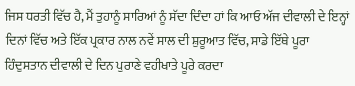ਜਿਸ ਧਰਤੀ ਵਿੱਚ ਹੈ, ਮੈਂ ਤੁਹਾਨੂੰ ਸਾਰਿਆਂ ਨੂੰ ਸੱਦਾ ਦਿੰਦਾ ਹਾਂ ਕਿ ਆਓ ਅੱਜ ਦੀਵਾਲੀ ਦੇ ਇਨ੍ਹਾਂ ਦਿਨਾਂ ਵਿੱਚ ਅਤੇ ਇੱਕ ਪ੍ਰਕਾਰ ਨਾਲ ਨਵੇਂ ਸਾਲ ਦੀ ਸ਼ੁਰੂਆਤ ਵਿੱਚ, ਸਾਡੇ ਇੱਥੇ ਪੂਰਾ ਹਿੰਦੁਸਤਾਨ ਦੀਵਾਲੀ ਦੇ ਦਿਨ ਪੁਰਾਣੇ ਵਹੀਖਾਤੇ ਪੂਰੇ ਕਰਦਾ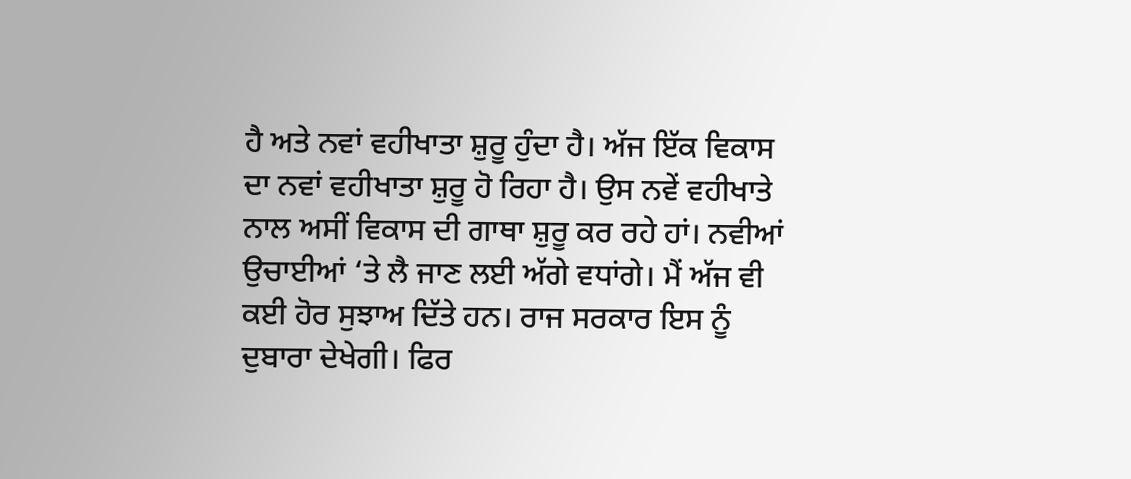ਹੈ ਅਤੇ ਨਵਾਂ ਵਹੀਖਾਤਾ ਸ਼ੁਰੂ ਹੁੰਦਾ ਹੈ। ਅੱਜ ਇੱਕ ਵਿਕਾਸ ਦਾ ਨਵਾਂ ਵਹੀਖਾਤਾ ਸ਼ੁਰੂ ਹੋ ਰਿਹਾ ਹੈ। ਉਸ ਨਵੇਂ ਵਹੀਖਾਤੇ ਨਾਲ ਅਸੀਂ ਵਿਕਾਸ ਦੀ ਗਾਥਾ ਸ਼ੁਰੂ ਕਰ ਰਹੇ ਹਾਂ। ਨਵੀਆਂ ਉਚਾਈਆਂ ‘ਤੇ ਲੈ ਜਾਣ ਲਈ ਅੱਗੇ ਵਧਾਂਗੇ। ਮੈਂ ਅੱਜ ਵੀ ਕਈ ਹੋਰ ਸੁਝਾਅ ਦਿੱਤੇ ਹਨ। ਰਾਜ ਸਰਕਾਰ ਇਸ ਨੂੰ ਦੁਬਾਰਾ ਦੇਖੇਗੀ। ਫਿਰ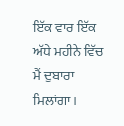ਇੱਕ ਵਾਰ ਇੱਕ ਅੱਧੇ ਮਹੀਨੇ ਵਿੱਚ ਮੈਂ ਦੁਬਾਰਾ ਮਿਲਾਂਗਾ।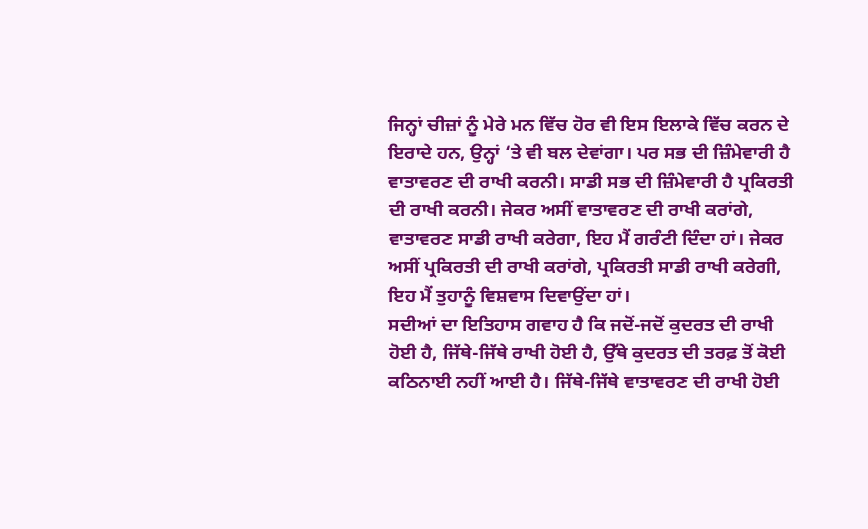ਜਿਨ੍ਹਾਂ ਚੀਜ਼ਾਂ ਨੂੰ ਮੇਰੇ ਮਨ ਵਿੱਚ ਹੋਰ ਵੀ ਇਸ ਇਲਾਕੇ ਵਿੱਚ ਕਰਨ ਦੇ ਇਰਾਦੇ ਹਨ, ਉਨ੍ਹਾਂ ‘ਤੇ ਵੀ ਬਲ ਦੇਵਾਂਗਾ। ਪਰ ਸਭ ਦੀ ਜ਼ਿੰਮੇਵਾਰੀ ਹੈ ਵਾਤਾਵਰਣ ਦੀ ਰਾਖੀ ਕਰਨੀ। ਸਾਡੀ ਸਭ ਦੀ ਜ਼ਿੰਮੇਵਾਰੀ ਹੈ ਪ੍ਰਕਿਰਤੀ ਦੀ ਰਾਖੀ ਕਰਨੀ। ਜੇਕਰ ਅਸੀਂ ਵਾਤਾਵਰਣ ਦੀ ਰਾਖੀ ਕਰਾਂਗੇ, ਵਾਤਾਵਰਣ ਸਾਡੀ ਰਾਖੀ ਕਰੇਗਾ, ਇਹ ਮੈਂ ਗਰੰਟੀ ਦਿੰਦਾ ਹਾਂ। ਜੇਕਰ ਅਸੀਂ ਪ੍ਰਕਿਰਤੀ ਦੀ ਰਾਖੀ ਕਰਾਂਗੇ, ਪ੍ਰਕਿਰਤੀ ਸਾਡੀ ਰਾਖੀ ਕਰੇਗੀ, ਇਹ ਮੈਂ ਤੁਹਾਨੂੰ ਵਿਸ਼ਵਾਸ ਦਿਵਾਉਂਦਾ ਹਾਂ।
ਸਦੀਆਂ ਦਾ ਇਤਿਹਾਸ ਗਵਾਹ ਹੈ ਕਿ ਜਦੋਂ-ਜਦੋਂ ਕੁਦਰਤ ਦੀ ਰਾਖੀ ਹੋਈ ਹੈ, ਜਿੱਥੇ-ਜਿੱਥੇ ਰਾਖੀ ਹੋਈ ਹੈ, ਉੱਥੇ ਕੁਦਰਤ ਦੀ ਤਰਫ਼ ਤੋਂ ਕੋਈ ਕਠਿਨਾਈ ਨਹੀਂ ਆਈ ਹੈ। ਜਿੱਥੇ-ਜਿੱਥੇ ਵਾਤਾਵਰਣ ਦੀ ਰਾਖੀ ਹੋਈ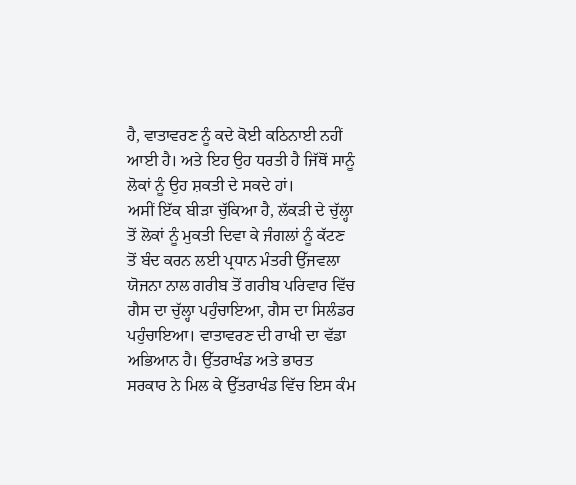ਹੈ, ਵਾਤਾਵਰਣ ਨੂੰ ਕਦੇ ਕੋਈ ਕਠਿਨਾਈ ਨਹੀਂ ਆਈ ਹੈ। ਅਤੇ ਇਹ ਉਹ ਧਰਤੀ ਹੈ ਜਿੱਥੋਂ ਸਾਨੂੰ ਲੋਕਾਂ ਨੂੰ ਉਹ ਸ਼ਕਤੀ ਦੇ ਸਕਦੇ ਹਾਂ।
ਅਸੀਂ ਇੱਕ ਬੀੜਾ ਚੁੱਕਿਆ ਹੈ, ਲੱਕੜੀ ਦੇ ਚੁੱਲ੍ਹਾ ਤੋਂ ਲੋਕਾਂ ਨੂੰ ਮੁਕਤੀ ਦਿਵਾ ਕੇ ਜੰਗਲਾਂ ਨੂੰ ਕੱਟਣ ਤੋਂ ਬੰਦ ਕਰਨ ਲਈ ਪ੍ਰਧਾਨ ਮੰਤਰੀ ਉੱਜਵਲਾ ਯੋਜਨਾ ਨਾਲ ਗਰੀਬ ਤੋਂ ਗਰੀਬ ਪਰਿਵਾਰ ਵਿੱਚ ਗੈਸ ਦਾ ਚੁੱਲ੍ਹਾ ਪਹੁੰਚਾਇਆ, ਗੈਸ ਦਾ ਸਿਲੰਡਰ ਪਹੁੰਚਾਇਆ। ਵਾਤਾਵਰਣ ਦੀ ਰਾਖੀ ਦਾ ਵੱਡਾ ਅਭਿਆਨ ਹੈ। ਉੱਤਰਾਖੰਡ ਅਤੇ ਭਾਰਤ ਸਰਕਾਰ ਨੇ ਮਿਲ ਕੇ ਉੱਤਰਾਖੰਡ ਵਿੱਚ ਇਸ ਕੰਮ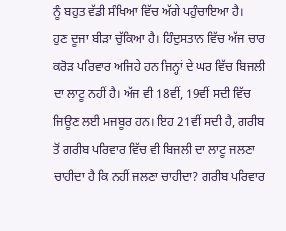ਨੂੰ ਬਹੁਤ ਵੱਡੀ ਸੰਖਿਆ ਵਿੱਚ ਅੱਗੇ ਪਹੁੰਚਾਇਆ ਹੈ।
ਹੁਣ ਦੂਜਾ ਬੀੜਾ ਚੁੱਕਿਆ ਹੈ। ਹਿੰਦੁਸਤਾਨ ਵਿੱਚ ਅੱਜ ਚਾਰ ਕਰੋੜ ਪਰਿਵਾਰ ਅਜਿਹੇ ਹਨ ਜਿਨ੍ਹਾਂ ਦੇ ਘਰ ਵਿੱਚ ਬਿਜਲੀ ਦਾ ਲਾਟੂ ਨਹੀਂ ਹੈ। ਅੱਜ ਵੀ 18ਵੀਂ, 19ਵੀਂ ਸਦੀ ਵਿੱਚ ਜਿਊਣ ਲਈ ਮਜਬੂਰ ਹਨ। ਇਹ 21ਵੀਂ ਸਦੀ ਹੈ, ਗਰੀਬ ਤੋਂ ਗਰੀਬ ਪਰਿਵਾਰ ਵਿੱਚ ਵੀ ਬਿਜਲੀ ਦਾ ਲਾਟੂ ਜਲਣਾ ਚਾਹੀਦਾ ਹੈ ਕਿ ਨਹੀਂ ਜਲਣਾ ਚਾਹੀਦਾ? ਗਰੀਬ ਪਰਿਵਾਰ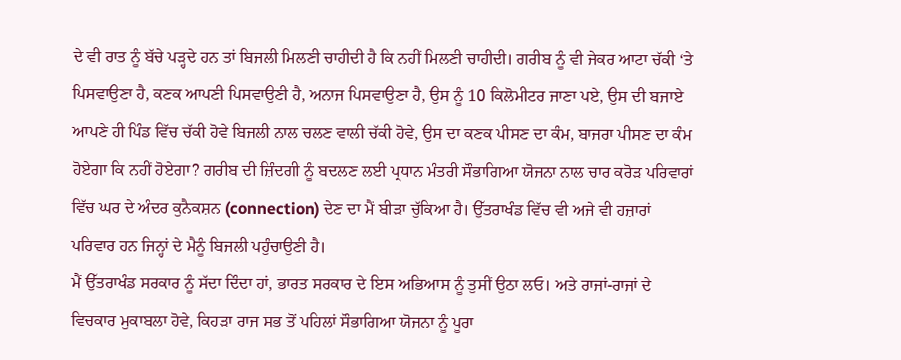ਦੇ ਵੀ ਰਾਤ ਨੂੰ ਬੱਚੇ ਪੜ੍ਹਦੇ ਹਨ ਤਾਂ ਬਿਜਲੀ ਮਿਲਣੀ ਚਾਹੀਦੀ ਹੈ ਕਿ ਨਹੀਂ ਮਿਲਣੀ ਚਾਹੀਦੀ। ਗਰੀਬ ਨੂੰ ਵੀ ਜੇਕਰ ਆਟਾ ਚੱਕੀ ‘ਤੇ ਪਿਸਵਾਉਣਾ ਹੈ, ਕਣਕ ਆਪਣੀ ਪਿਸਵਾਉਣੀ ਹੈ, ਅਨਾਜ ਪਿਸਵਾਉਣਾ ਹੈ, ਉਸ ਨੂੰ 10 ਕਿਲੋਮੀਟਰ ਜਾਣਾ ਪਏ, ਉਸ ਦੀ ਬਜਾਏ ਆਪਣੇ ਹੀ ਪਿੰਡ ਵਿੱਚ ਚੱਕੀ ਹੋਵੇ ਬਿਜਲੀ ਨਾਲ ਚਲਣ ਵਾਲੀ ਚੱਕੀ ਹੋਵੇ, ਉਸ ਦਾ ਕਣਕ ਪੀਸਣ ਦਾ ਕੰਮ, ਬਾਜਰਾ ਪੀਸਣ ਦਾ ਕੰਮ ਹੋਏਗਾ ਕਿ ਨਹੀਂ ਹੋਏਗਾ? ਗਰੀਬ ਦੀ ਜ਼ਿੰਦਗੀ ਨੂੰ ਬਦਲਣ ਲਈ ਪ੍ਰਧਾਨ ਮੰਤਰੀ ਸੌਭਾਗਿਆ ਯੋਜਨਾ ਨਾਲ ਚਾਰ ਕਰੋੜ ਪਰਿਵਾਰਾਂ ਵਿੱਚ ਘਰ ਦੇ ਅੰਦਰ ਕੁਨੈਕਸ਼ਨ (connection) ਦੇਣ ਦਾ ਮੈਂ ਬੀੜਾ ਚੁੱਕਿਆ ਹੈ। ਉੱਤਰਾਖੰਡ ਵਿੱਚ ਵੀ ਅਜੇ ਵੀ ਹਜ਼ਾਰਾਂ ਪਰਿਵਾਰ ਹਨ ਜਿਨ੍ਹਾਂ ਦੇ ਮੈਨੂੰ ਬਿਜਲੀ ਪਹੁੰਚਾਉਣੀ ਹੈ।
ਮੈਂ ਉੱਤਰਾਖੰਡ ਸਰਕਾਰ ਨੂੰ ਸੱਦਾ ਦਿੰਦਾ ਹਾਂ, ਭਾਰਤ ਸਰਕਾਰ ਦੇ ਇਸ ਅਭਿਆਸ ਨੂੰ ਤੁਸੀਂ ਉਠਾ ਲਓ। ਅਤੇ ਰਾਜਾਂ-ਰਾਜਾਂ ਦੇ ਵਿਚਕਾਰ ਮੁਕਾਬਲਾ ਹੋਵੇ, ਕਿਹੜਾ ਰਾਜ ਸਭ ਤੋਂ ਪਹਿਲਾਂ ਸੌਭਾਗਿਆ ਯੋਜਨਾ ਨੂੰ ਪੂਰਾ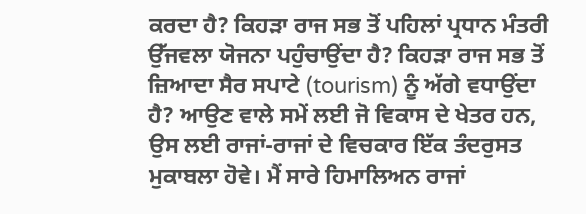ਕਰਦਾ ਹੈ? ਕਿਹੜਾ ਰਾਜ ਸਭ ਤੋਂ ਪਹਿਲਾਂ ਪ੍ਰਧਾਨ ਮੰਤਰੀ ਉੱਜਵਲਾ ਯੋਜਨਾ ਪਹੁੰਚਾਉਂਦਾ ਹੈ? ਕਿਹੜਾ ਰਾਜ ਸਭ ਤੋਂ ਜ਼ਿਆਦਾ ਸੈਰ ਸਪਾਟੇ (tourism) ਨੂੰ ਅੱਗੇ ਵਧਾਉਂਦਾ ਹੈ? ਆਉਣ ਵਾਲੇ ਸਮੇਂ ਲਈ ਜੋ ਵਿਕਾਸ ਦੇ ਖੇਤਰ ਹਨ, ਉਸ ਲਈ ਰਾਜਾਂ-ਰਾਜਾਂ ਦੇ ਵਿਚਕਾਰ ਇੱਕ ਤੰਦਰੁਸਤ ਮੁਕਾਬਲਾ ਹੋਵੇ। ਮੈਂ ਸਾਰੇ ਹਿਮਾਲਿਅਨ ਰਾਜਾਂ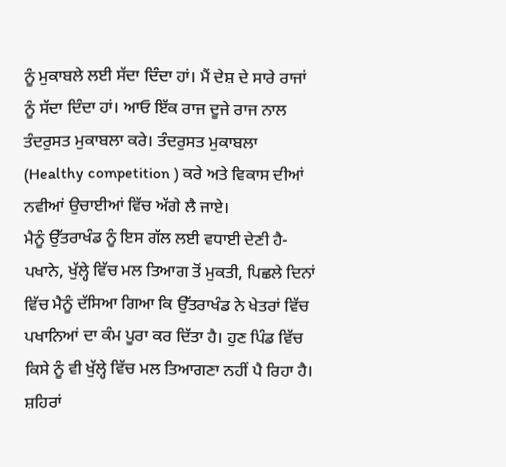ਨੂੰ ਮੁਕਾਬਲੇ ਲਈ ਸੱਦਾ ਦਿੰਦਾ ਹਾਂ। ਮੈਂ ਦੇਸ਼ ਦੇ ਸਾਰੇ ਰਾਜਾਂ ਨੂੰ ਸੱਦਾ ਦਿੰਦਾ ਹਾਂ। ਆਓ ਇੱਕ ਰਾਜ ਦੂਜੇ ਰਾਜ ਨਾਲ ਤੰਦਰੁਸਤ ਮੁਕਾਬਲਾ ਕਰੇ। ਤੰਦਰੁਸਤ ਮੁਕਾਬਲਾ (Healthy competition ) ਕਰੇ ਅਤੇ ਵਿਕਾਸ ਦੀਆਂ ਨਵੀਆਂ ਉਚਾਈਆਂ ਵਿੱਚ ਅੱਗੇ ਲੈ ਜਾਏ।
ਮੈਨੂੰ ਉੱਤਰਾਖੰਡ ਨੂੰ ਇਸ ਗੱਲ ਲਈ ਵਧਾਈ ਦੇਣੀ ਹੈ-ਪਖਾਨੇ, ਖੁੱਲ੍ਹੇ ਵਿੱਚ ਮਲ ਤਿਆਗ ਤੋਂ ਮੁਕਤੀ, ਪਿਛਲੇ ਦਿਨਾਂ ਵਿੱਚ ਮੈਨੂੰ ਦੱਸਿਆ ਗਿਆ ਕਿ ਉੱਤਰਾਖੰਡ ਨੇ ਖੇਤਰਾਂ ਵਿੱਚ ਪਖਾਨਿਆਂ ਦਾ ਕੰਮ ਪੂਰਾ ਕਰ ਦਿੱਤਾ ਹੈ। ਹੁਣ ਪਿੰਡ ਵਿੱਚ ਕਿਸੇ ਨੂੰ ਵੀ ਖੁੱਲ੍ਹੇ ਵਿੱਚ ਮਲ ਤਿਆਗਣਾ ਨਹੀਂ ਪੈ ਰਿਹਾ ਹੈ। ਸ਼ਹਿਰਾਂ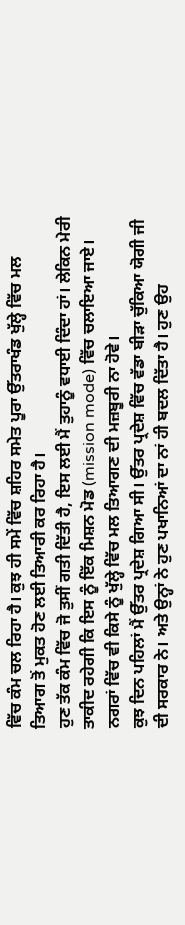ਵਿੱਚ ਕੰਮ ਚਲ ਰਿਹਾ ਹੈ। ਕੁਝ ਹੀ ਸਮੇਂ ਵਿੱਚ ਸ਼ਹਿਰ ਸਮੇਤ ਪੂਰਾ ਉੱਤਰਾਖੰਡ ਖੁੱਲ੍ਹੇ ਵਿੱਚ ਮਲ ਤਿਆਗ ਤੋਂ ਮੁਕਤ ਹੋਣ ਲਈ ਤਿਆਰੀ ਕਰ ਰਿਹਾ ਹੈ।
ਹੁਣ ਤੱਕ ਕੰਮ ਵਿੱਚ ਜੋ ਤੁਸੀਂ ਗਤੀ ਦਿੱਤੀ ਹੈ, ਇਸ ਲਈ ਮੈਂ ਤੁਹਾਨੂੰ ਵਧਾਈ ਦਿੰਦਾ ਹਾਂ। ਲੇਕਿਨ ਮੇਰੀ ਤਾਕੀਦ ਰਹੇਗੀ ਕਿ ਇਸ ਨੂੰ ਇੱਕ ਮਿਸ਼ਨ ਮੋਡ (mission mode) ਵਿੱਚ ਚਲਾਇਆ ਜਾਏ। ਨਗਰਾਂ ਵਿੱਚ ਵੀ ਕਿਸੇ ਨੂੰ ਖੁੱਲ੍ਹੇ ਵਿੱਚ ਮਲ ਤਿਆਗਣ ਦੀ ਮਜ਼ਬੂਰੀ ਨਾ ਹੋਵੇ।
ਕੁਝ ਦਿਨ ਪਹਿਲਾਂ ਮੈਂ ਉੱਤਰ ਪ੍ਰਦੇਸ਼ ਗਿਆ ਸੀ। ਉੱਤਰ ਪ੍ਰਦੇਸ਼ ਵਿੱਚ ਵੱਡਾ ਬੀੜਾ ਚੁੱਕਿਆ ਯੋਗੀ ਜੀ ਦੀ ਸਰਕਾਰ ਨੇ। ਅਤੇ ਉਨ੍ਹਾਂ ਨੇ ਹੁਣ ਪਖਾਨਿਆਂ ਦਾ ਨਾਂ ਹੀ ਬਦਲ ਦਿੱਤਾ ਹੈ। ਹੁਣ ਉਹ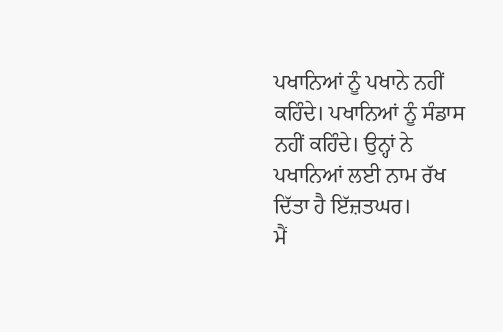ਪਖਾਨਿਆਂ ਨੂੰ ਪਖਾਨੇ ਨਹੀਂ ਕਹਿੰਦੇ। ਪਖਾਨਿਆਂ ਨੂੰ ਸੰਡਾਸ ਨਹੀਂ ਕਹਿੰਦੇ। ਉਨ੍ਹਾਂ ਨੇ ਪਖਾਨਿਆਂ ਲਈ ਨਾਮ ਰੱਖ ਦਿੱਤਾ ਹੈ ਇੱਜ਼ਤਘਰ।
ਮੈਂ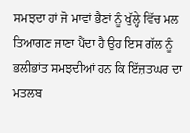ਸਮਝਦਾ ਹਾਂ ਜੋ ਮਾਵਾਂ ਭੈਣਾਂ ਨੂੰ ਖੁੱਲ੍ਹੇ ਵਿੱਚ ਮਲ ਤਿਆਗਣ ਜਾਣਾ ਪੈਂਦਾ ਹੈ ਉਹ ਇਸ ਗੱਲ ਨੂੰ ਭਲੀਭਾਂਤ ਸਮਝਦੀਆਂ ਹਨ ਕਿ ਇੱਜ਼ਤਘਰ ਦਾ ਮਤਲਬ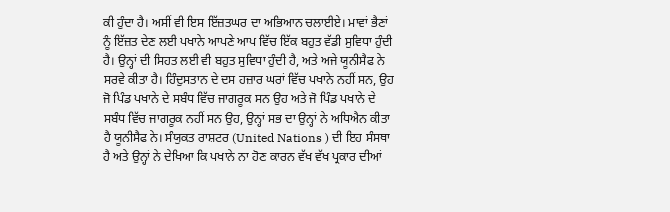ਕੀ ਹੁੰਦਾ ਹੈ। ਅਸੀਂ ਵੀ ਇਸ ਇੱਜ਼ਤਘਰ ਦਾ ਅਭਿਆਨ ਚਲਾਈਏ। ਮਾਵਾਂ ਭੈਣਾਂ ਨੂੰ ਇੱਜ਼ਤ ਦੇਣ ਲਈ ਪਖਾਨੇ ਆਪਣੇ ਆਪ ਵਿੱਚ ਇੱਕ ਬਹੁਤ ਵੱਡੀ ਸੁਵਿਧਾ ਹੁੰਦੀ ਹੈ। ਉਨ੍ਹਾਂ ਦੀ ਸਿਹਤ ਲਈ ਵੀ ਬਹੁਤ ਸੁਵਿਧਾ ਹੁੰਦੀ ਹੈ, ਅਤੇ ਅਜੇ ਯੂਨੀਸੈਫ ਨੇ ਸਰਵੇ ਕੀਤਾ ਹੈ। ਹਿੰਦੁਸਤਾਨ ਦੇ ਦਸ ਹਜ਼ਾਰ ਘਰਾਂ ਵਿੱਚ ਪਖਾਨੇ ਨਹੀਂ ਸਨ, ਉਹ ਜੋ ਪਿੰਡ ਪਖਾਨੇ ਦੇ ਸਬੰਧ ਵਿੱਚ ਜਾਗਰੂਕ ਸਨ ਉਹ ਅਤੇ ਜੋ ਪਿੰਡ ਪਖਾਨੇ ਦੇ ਸਬੰਧ ਵਿੱਚ ਜਾਗਰੂਕ ਨਹੀਂ ਸਨ ਉਹ, ਉਨ੍ਹਾਂ ਸਭ ਦਾ ਉਨ੍ਹਾਂ ਨੇ ਅਧਿਐਨ ਕੀਤਾ ਹੈ ਯੂਨੀਸੈਫ ਨੇ। ਸੰਯੁਕਤ ਰਾਸ਼ਟਰ (United Nations ) ਦੀ ਇਹ ਸੰਸਥਾ ਹੈ ਅਤੇ ਉਨ੍ਹਾਂ ਨੇ ਦੇਖਿਆ ਕਿ ਪਖਾਨੇ ਨਾ ਹੋਣ ਕਾਰਨ ਵੱਖ ਵੱਖ ਪ੍ਰਕਾਰ ਦੀਆਂ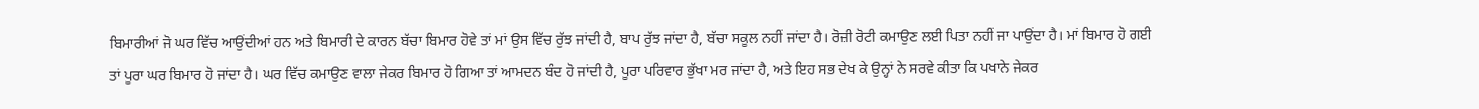ਬਿਮਾਰੀਆਂ ਜੋ ਘਰ ਵਿੱਚ ਆਉਂਦੀਆਂ ਹਨ ਅਤੇ ਬਿਮਾਰੀ ਦੇ ਕਾਰਨ ਬੱਚਾ ਬਿਮਾਰ ਹੋਵੇ ਤਾਂ ਮਾਂ ਉਸ ਵਿੱਚ ਰੁੱਝ ਜਾਂਦੀ ਹੈ, ਬਾਪ ਰੁੱਝ ਜਾਂਦਾ ਹੈ, ਬੱਚਾ ਸਕੂਲ ਨਹੀਂ ਜਾਂਦਾ ਹੈ। ਰੋਜ਼ੀ ਰੋਟੀ ਕਮਾਉਣ ਲਈ ਪਿਤਾ ਨਹੀਂ ਜਾ ਪਾਉਂਦਾ ਹੈ। ਮਾਂ ਬਿਮਾਰ ਹੋ ਗਈ ਤਾਂ ਪੂਰਾ ਘਰ ਬਿਮਾਰ ਹੋ ਜਾਂਦਾ ਹੈ। ਘਰ ਵਿੱਚ ਕਮਾਉਣ ਵਾਲਾ ਜੇਕਰ ਬਿਮਾਰ ਹੋ ਗਿਆ ਤਾਂ ਆਮਦਨ ਬੰਦ ਹੋ ਜਾਂਦੀ ਹੈ, ਪੂਰਾ ਪਰਿਵਾਰ ਭੁੱਖਾ ਮਰ ਜਾਂਦਾ ਹੈ, ਅਤੇ ਇਹ ਸਭ ਦੇਖ ਕੇ ਉਨ੍ਹਾਂ ਨੇ ਸਰਵੇ ਕੀਤਾ ਕਿ ਪਖਾਨੇ ਜੇਕਰ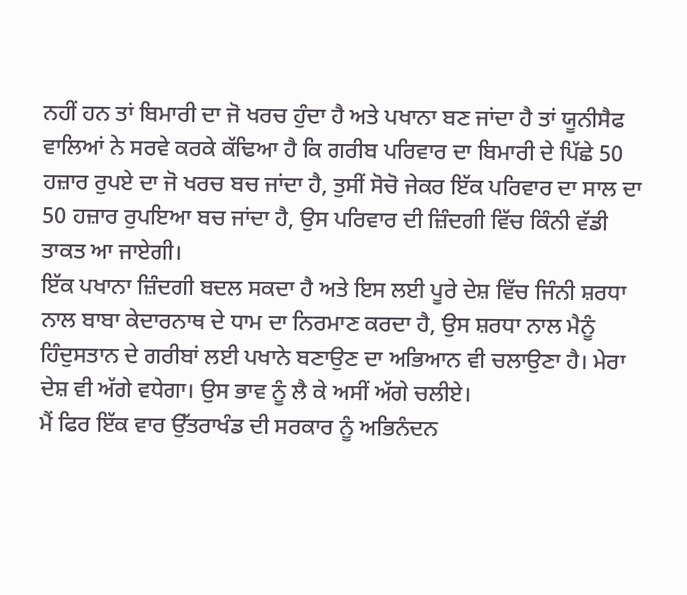ਨਹੀਂ ਹਨ ਤਾਂ ਬਿਮਾਰੀ ਦਾ ਜੋ ਖਰਚ ਹੁੰਦਾ ਹੈ ਅਤੇ ਪਖਾਨਾ ਬਣ ਜਾਂਦਾ ਹੈ ਤਾਂ ਯੂਨੀਸੈਫ ਵਾਲਿਆਂ ਨੇ ਸਰਵੇ ਕਰਕੇ ਕੱਢਿਆ ਹੈ ਕਿ ਗਰੀਬ ਪਰਿਵਾਰ ਦਾ ਬਿਮਾਰੀ ਦੇ ਪਿੱਛੇ 50 ਹਜ਼ਾਰ ਰੁਪਏ ਦਾ ਜੋ ਖਰਚ ਬਚ ਜਾਂਦਾ ਹੈ, ਤੁਸੀਂ ਸੋਚੋ ਜੇਕਰ ਇੱਕ ਪਰਿਵਾਰ ਦਾ ਸਾਲ ਦਾ 50 ਹਜ਼ਾਰ ਰੁਪਇਆ ਬਚ ਜਾਂਦਾ ਹੈ, ਉਸ ਪਰਿਵਾਰ ਦੀ ਜ਼ਿੰਦਗੀ ਵਿੱਚ ਕਿੰਨੀ ਵੱਡੀ ਤਾਕਤ ਆ ਜਾਏਗੀ।
ਇੱਕ ਪਖਾਨਾ ਜ਼ਿੰਦਗੀ ਬਦਲ ਸਕਦਾ ਹੈ ਅਤੇ ਇਸ ਲਈ ਪੂਰੇ ਦੇਸ਼ ਵਿੱਚ ਜਿੰਨੀ ਸ਼ਰਧਾ ਨਾਲ ਬਾਬਾ ਕੇਦਾਰਨਾਥ ਦੇ ਧਾਮ ਦਾ ਨਿਰਮਾਣ ਕਰਦਾ ਹੈ, ਉਸ ਸ਼ਰਧਾ ਨਾਲ ਮੈਨੂੰ ਹਿੰਦੁਸਤਾਨ ਦੇ ਗਰੀਬਾਂ ਲਈ ਪਖਾਨੇ ਬਣਾਉਣ ਦਾ ਅਭਿਆਨ ਵੀ ਚਲਾਉਣਾ ਹੈ। ਮੇਰਾ ਦੇਸ਼ ਵੀ ਅੱਗੇ ਵਧੇਗਾ। ਉਸ ਭਾਵ ਨੂੰ ਲੈ ਕੇ ਅਸੀਂ ਅੱਗੇ ਚਲੀਏ।
ਮੈਂ ਫਿਰ ਇੱਕ ਵਾਰ ਉੱਤਰਾਖੰਡ ਦੀ ਸਰਕਾਰ ਨੂੰ ਅਭਿਨੰਦਨ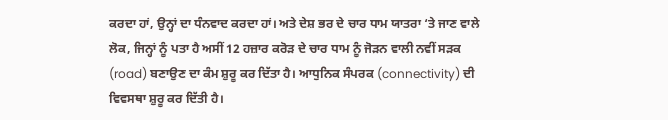ਕਰਦਾ ਹਾਂ, ਉਨ੍ਹਾਂ ਦਾ ਧੰਨਵਾਦ ਕਰਦਾ ਹਾਂ। ਅਤੇ ਦੇਸ਼ ਭਰ ਦੇ ਚਾਰ ਧਾਮ ਯਾਤਰਾ ‘ਤੇ ਜਾਣ ਵਾਲੇ ਲੋਕ, ਜਿਨ੍ਹਾਂ ਨੂੰ ਪਤਾ ਹੈ ਅਸੀਂ 12 ਹਜ਼ਾਰ ਕਰੋੜ ਦੇ ਚਾਰ ਧਾਮ ਨੂੰ ਜੋੜਨ ਵਾਲੀ ਨਵੀਂ ਸੜਕ (road) ਬਣਾਉਣ ਦਾ ਕੰਮ ਸ਼ੁਰੂ ਕਰ ਦਿੱਤਾ ਹੈ। ਆਧੁਨਿਕ ਸੰਪਰਕ (connectivity) ਦੀ ਵਿਵਸਥਾ ਸ਼ੁਰੂ ਕਰ ਦਿੱਤੀ ਹੈ।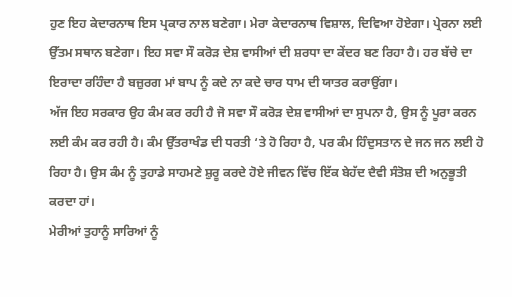ਹੁਣ ਇਹ ਕੇਦਾਰਨਾਥ ਇਸ ਪ੍ਰਕਾਰ ਨਾਲ ਬਣੇਗਾ। ਮੇਰਾ ਕੇਦਾਰਨਾਥ ਵਿਸ਼ਾਲ, ਦਿਵਿਆ ਹੋਏਗਾ। ਪ੍ਰੇਰਨਾ ਲਈ ਉੱਤਮ ਸਥਾਨ ਬਣੇਗਾ। ਇਹ ਸਵਾ ਸੌ ਕਰੋੜ ਦੇਸ਼ ਵਾਸੀਆਂ ਦੀ ਸ਼ਰਧਾ ਦਾ ਕੇਂਦਰ ਬਣ ਰਿਹਾ ਹੈ। ਹਰ ਬੱਚੇ ਦਾ ਇਰਾਦਾ ਰਹਿੰਦਾ ਹੈ ਬਜ਼ੁਰਗ ਮਾਂ ਬਾਪ ਨੂੰ ਕਦੇ ਨਾ ਕਦੇ ਚਾਰ ਧਾਮ ਦੀ ਯਾਤਰ ਕਰਾਉਂਗਾ।
ਅੱਜ ਇਹ ਸਰਕਾਰ ਉਹ ਕੰਮ ਕਰ ਰਹੀ ਹੈ ਜੋ ਸਵਾ ਸੌ ਕਰੋੜ ਦੇਸ਼ ਵਾਸੀਆਂ ਦਾ ਸੁਪਨਾ ਹੈ, ਉਸ ਨੂੰ ਪੂਰਾ ਕਰਨ ਲਈ ਕੰਮ ਕਰ ਰਹੀ ਹੈ। ਕੰਮ ਉੱਤਰਾਖੰਡ ਦੀ ਧਰਤੀ ‘ਤੇ ਹੋ ਰਿਹਾ ਹੈ, ਪਰ ਕੰਮ ਹਿੰਦੁਸਤਾਨ ਦੇ ਜਨ ਜਨ ਲਈ ਹੋ ਰਿਹਾ ਹੈ। ਉਸ ਕੰਮ ਨੂੰ ਤੁਹਾਡੇ ਸਾਹਮਣੇ ਸ਼ੁਰੂ ਕਰਦੇ ਹੋਏ ਜੀਵਨ ਵਿੱਚ ਇੱਕ ਬੇਹੱਦ ਦੈਵੀ ਸੰਤੋਸ਼ ਦੀ ਅਨੁਭੂਤੀ ਕਰਦਾ ਹਾਂ।
ਮੇਰੀਆਂ ਤੁਹਾਨੂੰ ਸਾਰਿਆਂ ਨੂੰ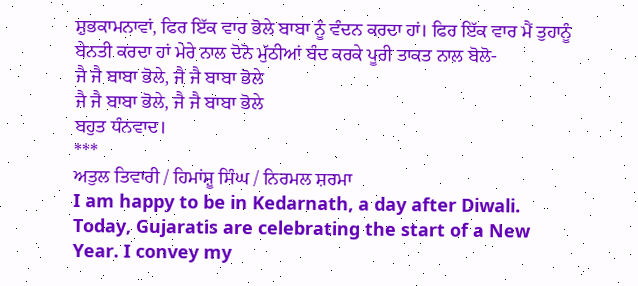ਸ਼ੁਭਕਾਮਨਾਵਾਂ, ਫਿਰ ਇੱਕ ਵਾਰ ਭੋਲੇ ਬਾਬਾ ਨੂੰ ਵੰਦਨ ਕਰਦਾ ਹਾਂ। ਫਿਰ ਇੱਕ ਵਾਰ ਮੈਂ ਤੁਹਾਨੂੰ ਬੇਨਤੀ ਕਰਦਾ ਹਾਂ ਮੇਰੇ ਨਾਲ ਦੋਨੋ ਮੁੱਠੀਆਂ ਬੰਦ ਕਰਕੇ ਪੂਰੀ ਤਾਕਤ ਨਾਲ ਬੋਲੋ-
ਜੈ ਜੈ ਬਾਬਾ ਭੋਲੇ, ਜੈ ਜੈ ਬਾਬਾ ਭੋਲੇ
ਜੈ ਜੈ ਬਾਬਾ ਭੋਲੇ, ਜੈ ਜੈ ਬਾਬਾ ਭੋਲੇ
ਬਹੁਤ ਧੰਨਵਾਦ।
***
ਅਤੁਲ ਤਿਵਾਰੀ / ਹਿਮਾਂਸ਼ੂ ਸਿੰਘ / ਨਿਰਮਲ ਸ਼ਰਮਾ
I am happy to be in Kedarnath, a day after Diwali. Today, Gujaratis are celebrating the start of a New Year. I convey my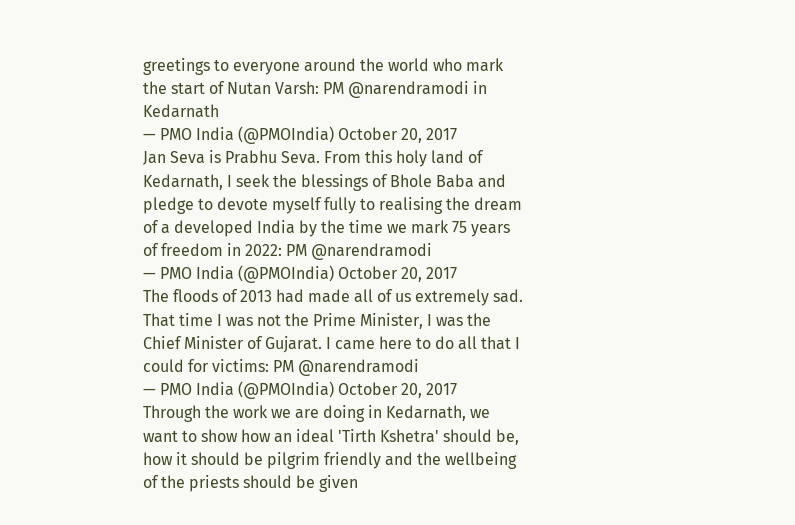greetings to everyone around the world who mark the start of Nutan Varsh: PM @narendramodi in Kedarnath
— PMO India (@PMOIndia) October 20, 2017
Jan Seva is Prabhu Seva. From this holy land of Kedarnath, I seek the blessings of Bhole Baba and pledge to devote myself fully to realising the dream of a developed India by the time we mark 75 years of freedom in 2022: PM @narendramodi
— PMO India (@PMOIndia) October 20, 2017
The floods of 2013 had made all of us extremely sad. That time I was not the Prime Minister, I was the Chief Minister of Gujarat. I came here to do all that I could for victims: PM @narendramodi
— PMO India (@PMOIndia) October 20, 2017
Through the work we are doing in Kedarnath, we want to show how an ideal 'Tirth Kshetra' should be, how it should be pilgrim friendly and the wellbeing of the priests should be given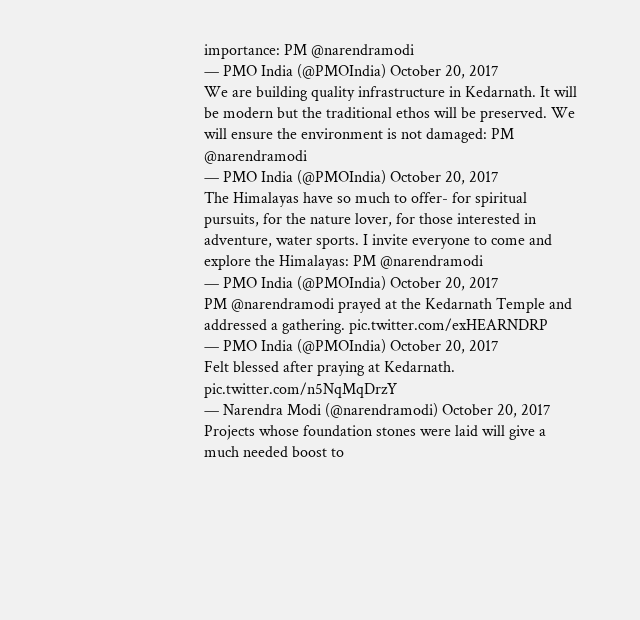importance: PM @narendramodi
— PMO India (@PMOIndia) October 20, 2017
We are building quality infrastructure in Kedarnath. It will be modern but the traditional ethos will be preserved. We will ensure the environment is not damaged: PM @narendramodi
— PMO India (@PMOIndia) October 20, 2017
The Himalayas have so much to offer- for spiritual pursuits, for the nature lover, for those interested in adventure, water sports. I invite everyone to come and explore the Himalayas: PM @narendramodi
— PMO India (@PMOIndia) October 20, 2017
PM @narendramodi prayed at the Kedarnath Temple and addressed a gathering. pic.twitter.com/exHEARNDRP
— PMO India (@PMOIndia) October 20, 2017
Felt blessed after praying at Kedarnath. pic.twitter.com/n5NqMqDrzY
— Narendra Modi (@narendramodi) October 20, 2017
Projects whose foundation stones were laid will give a much needed boost to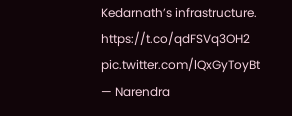Kedarnath’s infrastructure. https://t.co/qdFSVq3OH2 pic.twitter.com/lQxGyToyBt
— Narendra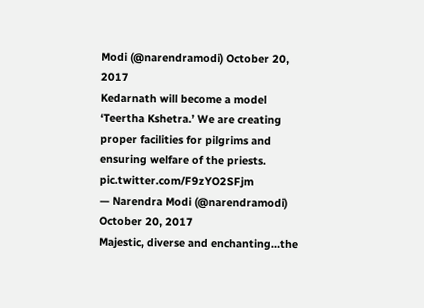Modi (@narendramodi) October 20, 2017
Kedarnath will become a model ‘Teertha Kshetra.’ We are creating proper facilities for pilgrims and ensuring welfare of the priests. pic.twitter.com/F9zYO2SFjm
— Narendra Modi (@narendramodi) October 20, 2017
Majestic, diverse and enchanting…the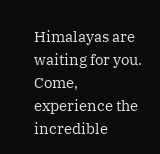Himalayas are waiting for you. Come, experience the incredible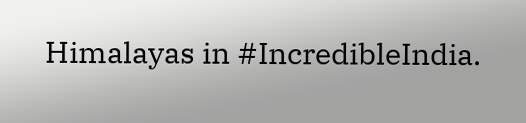Himalayas in #IncredibleIndia.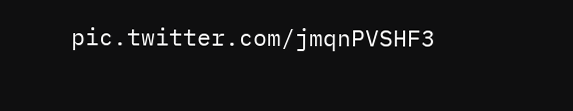pic.twitter.com/jmqnPVSHF3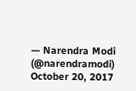— Narendra Modi (@narendramodi) October 20, 2017